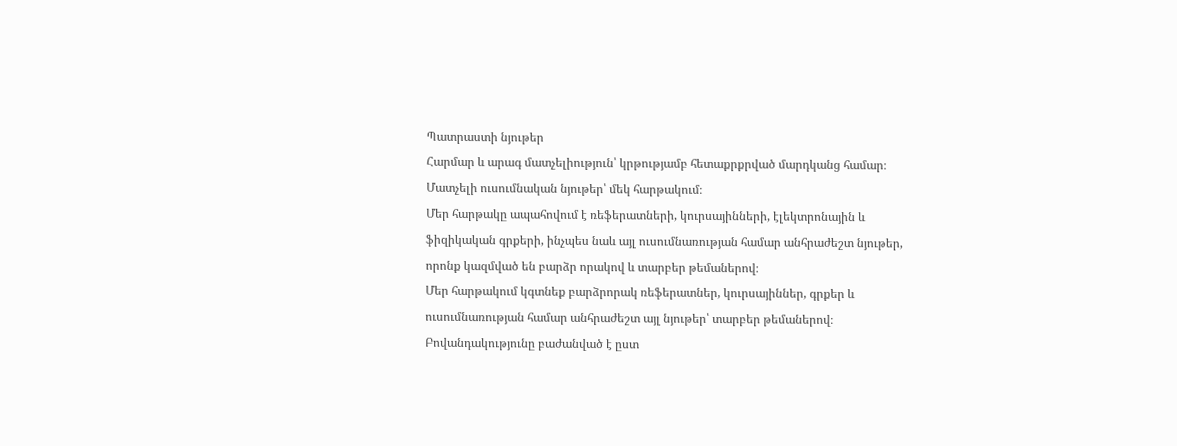Պատրաստի նյութեր
Հարմար և արագ մատչելիություն՝ կրթությամբ հետաքրքրված մարդկանց համար։
Մատչելի ուսումնական նյութեր՝ մեկ հարթակում։
Մեր հարթակը ապահովում է ռեֆերատների, կուրսայինների, էլեկտրոնային և ֆիզիկական գրքերի, ինչպես նաև այլ ուսումնառության համար անհրաժեշտ նյութեր, որոնք կազմված են բարձր որակով և տարբեր թեմաներով։
Մեր հարթակում կգտնեք բարձրորակ ռեֆերատներ, կուրսայիններ, գրքեր և ուսումնառության համար անհրաժեշտ այլ նյութեր՝ տարբեր թեմաներով։
Բովանդակությունը բաժանված է ըստ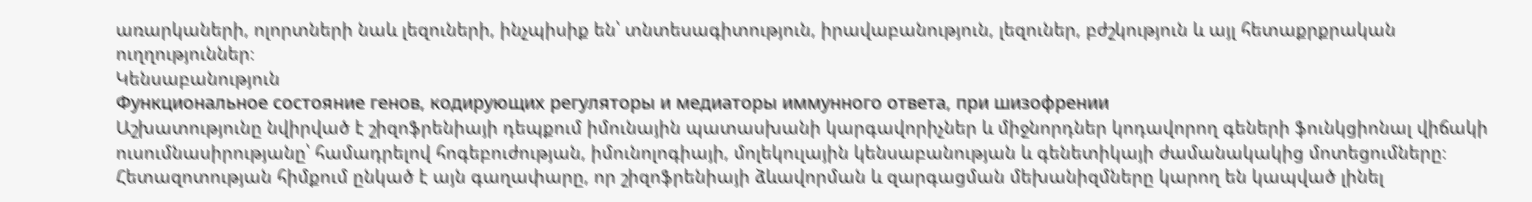առարկաների, ոլորտների նաև լեզուների, ինչպիսիք են՝ տնտեսագիտություն, իրավաբանություն, լեզուներ, բժշկություն և այլ հետաքրքրական ուղղություններ։
Կենսաբանություն
Функциональное состояние генов, кодирующих регуляторы и медиаторы иммунного ответа, при шизофрении
Աշխատությունը նվիրված է շիզոֆրենիայի դեպքում իմունային պատասխանի կարգավորիչներ և միջնորդներ կոդավորող գեների ֆունկցիոնալ վիճակի ուսումնասիրությանը՝ համադրելով հոգեբուժության, իմունոլոգիայի, մոլեկուլային կենսաբանության և գենետիկայի ժամանակակից մոտեցումները։ Հետազոտության հիմքում ընկած է այն գաղափարը, որ շիզոֆրենիայի ձևավորման և զարգացման մեխանիզմները կարող են կապված լինել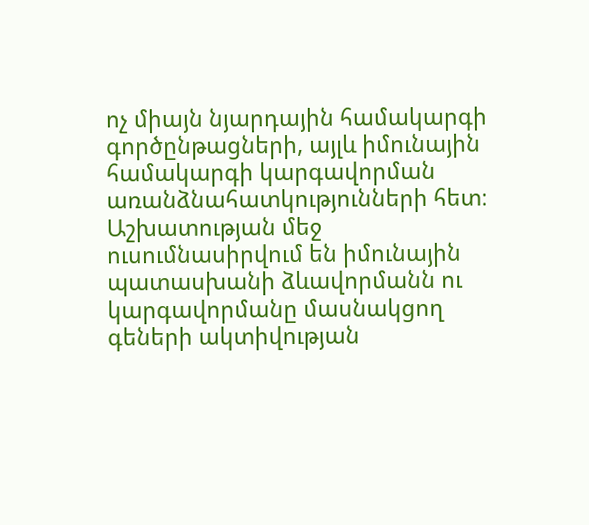ոչ միայն նյարդային համակարգի գործընթացների, այլև իմունային համակարգի կարգավորման առանձնահատկությունների հետ։ Աշխատության մեջ ուսումնասիրվում են իմունային պատասխանի ձևավորմանն ու կարգավորմանը մասնակցող գեների ակտիվության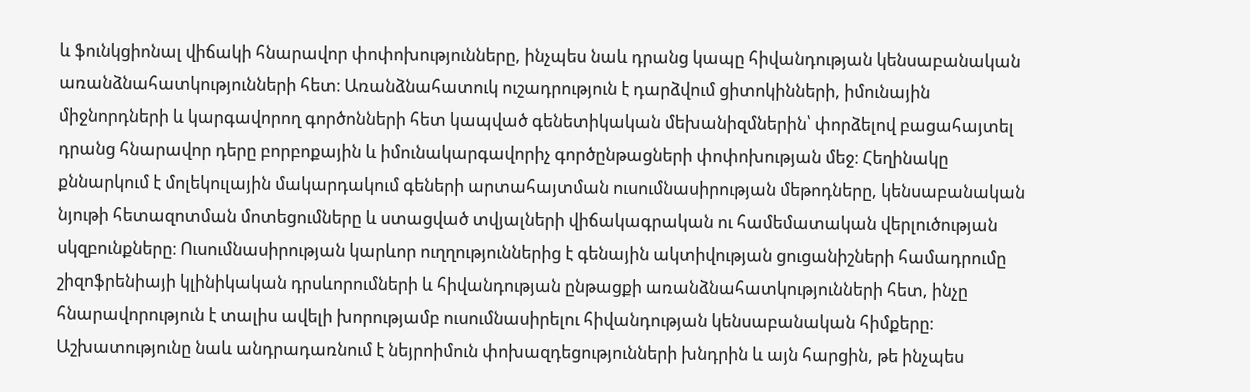և ֆունկցիոնալ վիճակի հնարավոր փոփոխությունները, ինչպես նաև դրանց կապը հիվանդության կենսաբանական առանձնահատկությունների հետ։ Առանձնահատուկ ուշադրություն է դարձվում ցիտոկինների, իմունային միջնորդների և կարգավորող գործոնների հետ կապված գենետիկական մեխանիզմներին՝ փորձելով բացահայտել դրանց հնարավոր դերը բորբոքային և իմունակարգավորիչ գործընթացների փոփոխության մեջ։ Հեղինակը քննարկում է մոլեկուլային մակարդակում գեների արտահայտման ուսումնասիրության մեթոդները, կենսաբանական նյութի հետազոտման մոտեցումները և ստացված տվյալների վիճակագրական ու համեմատական վերլուծության սկզբունքները։ Ուսումնասիրության կարևոր ուղղություններից է գենային ակտիվության ցուցանիշների համադրումը շիզոֆրենիայի կլինիկական դրսևորումների և հիվանդության ընթացքի առանձնահատկությունների հետ, ինչը հնարավորություն է տալիս ավելի խորությամբ ուսումնասիրելու հիվանդության կենսաբանական հիմքերը։ Աշխատությունը նաև անդրադառնում է նեյրոիմուն փոխազդեցությունների խնդրին և այն հարցին, թե ինչպես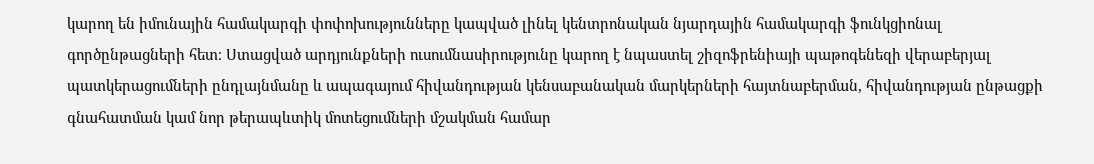կարող են իմունային համակարգի փոփոխությունները կապված լինել կենտրոնական նյարդային համակարգի ֆունկցիոնալ գործընթացների հետ։ Ստացված արդյունքների ուսումնասիրությունը կարող է նպաստել շիզոֆրենիայի պաթոգենեզի վերաբերյալ պատկերացումների ընդլայնմանը և ապագայում հիվանդության կենսաբանական մարկերների հայտնաբերման, հիվանդության ընթացքի գնահատման կամ նոր թերապևտիկ մոտեցումների մշակման համար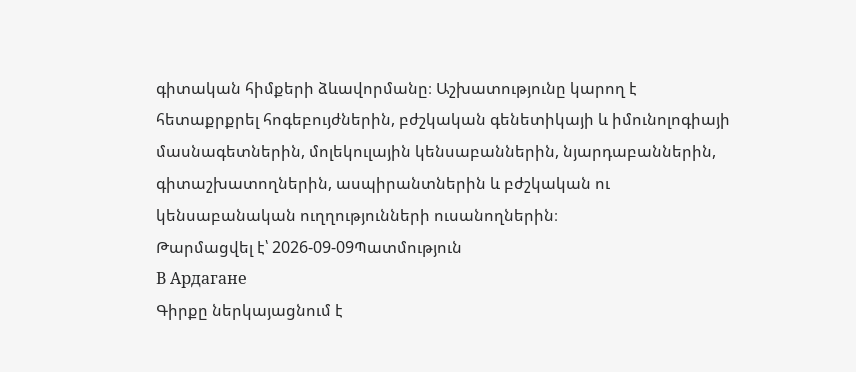գիտական հիմքերի ձևավորմանը։ Աշխատությունը կարող է հետաքրքրել հոգեբույժներին, բժշկական գենետիկայի և իմունոլոգիայի մասնագետներին, մոլեկուլային կենսաբաններին, նյարդաբաններին, գիտաշխատողներին, ասպիրանտներին և բժշկական ու կենսաբանական ուղղությունների ուսանողներին։
Թարմացվել է՝ 2026-09-09Պատմություն
В Ардагане
Գիրքը ներկայացնում է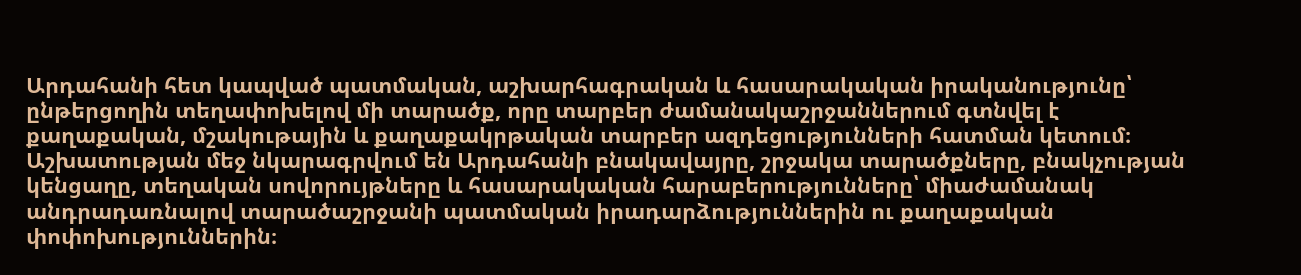Արդահանի հետ կապված պատմական, աշխարհագրական և հասարակական իրականությունը՝ ընթերցողին տեղափոխելով մի տարածք, որը տարբեր ժամանակաշրջաններում գտնվել է քաղաքական, մշակութային և քաղաքակրթական տարբեր ազդեցությունների հատման կետում։ Աշխատության մեջ նկարագրվում են Արդահանի բնակավայրը, շրջակա տարածքները, բնակչության կենցաղը, տեղական սովորույթները և հասարակական հարաբերությունները՝ միաժամանակ անդրադառնալով տարածաշրջանի պատմական իրադարձություններին ու քաղաքական փոփոխություններին։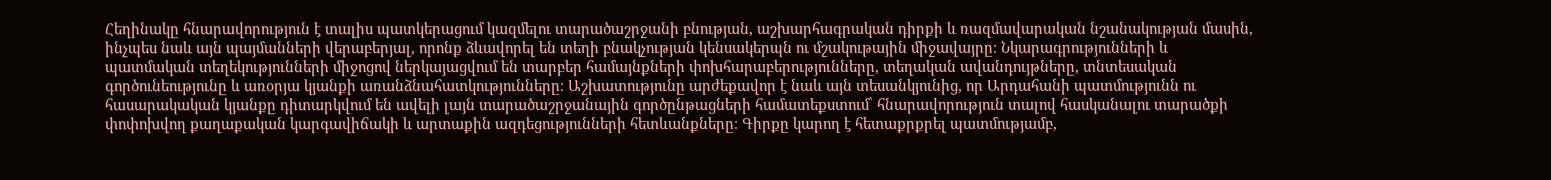Հեղինակը հնարավորություն է տալիս պատկերացում կազմելու տարածաշրջանի բնության, աշխարհագրական դիրքի և ռազմավարական նշանակության մասին, ինչպես նաև այն պայմանների վերաբերյալ, որոնք ձևավորել են տեղի բնակչության կենսակերպն ու մշակութային միջավայրը։ Նկարագրությունների և պատմական տեղեկությունների միջոցով ներկայացվում են տարբեր համայնքների փոխհարաբերությունները, տեղական ավանդույթները, տնտեսական գործունեությունը և առօրյա կյանքի առանձնահատկությունները։ Աշխատությունը արժեքավոր է նաև այն տեսանկյունից, որ Արդահանի պատմությունն ու հասարակական կյանքը դիտարկվում են ավելի լայն տարածաշրջանային գործընթացների համատեքստում՝ հնարավորություն տալով հասկանալու տարածքի փոփոխվող քաղաքական կարգավիճակի և արտաքին ազդեցությունների հետևանքները։ Գիրքը կարող է հետաքրքրել պատմությամբ,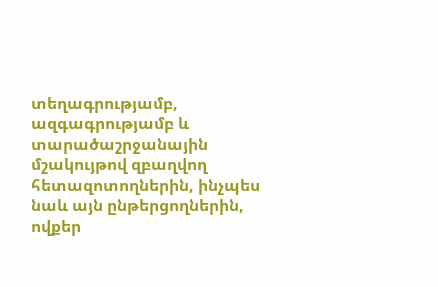տեղագրությամբ, ազգագրությամբ և տարածաշրջանային մշակույթով զբաղվող հետազոտողներին, ինչպես նաև այն ընթերցողներին, ովքեր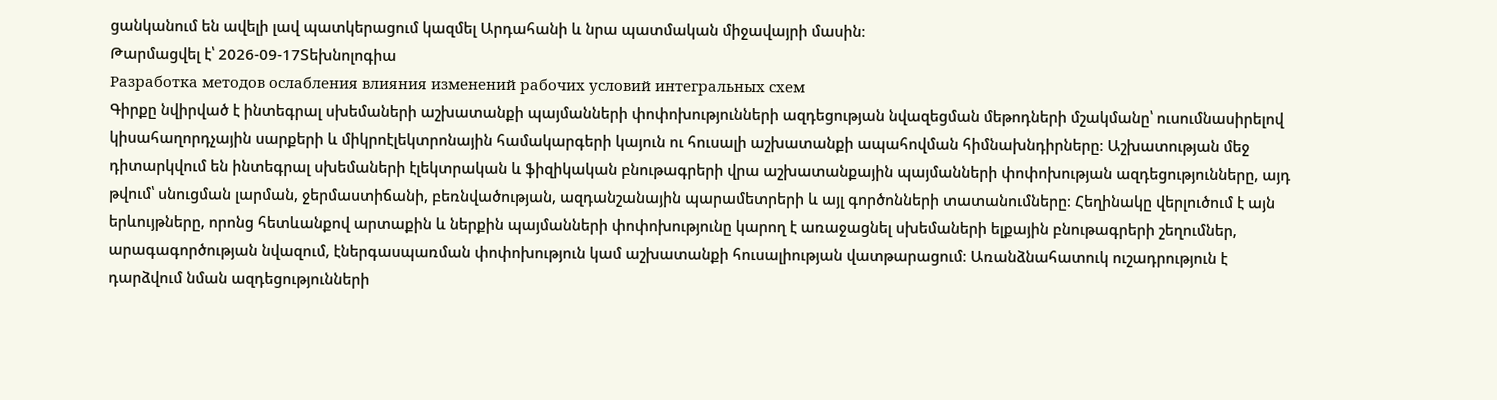ցանկանում են ավելի լավ պատկերացում կազմել Արդահանի և նրա պատմական միջավայրի մասին։
Թարմացվել է՝ 2026-09-17Տեխնոլոգիա
Разработка методов ослабления влияния изменений рабочих условий интегральных схем
Գիրքը նվիրված է ինտեգրալ սխեմաների աշխատանքի պայմանների փոփոխությունների ազդեցության նվազեցման մեթոդների մշակմանը՝ ուսումնասիրելով կիսահաղորդչային սարքերի և միկրոէլեկտրոնային համակարգերի կայուն ու հուսալի աշխատանքի ապահովման հիմնախնդիրները։ Աշխատության մեջ դիտարկվում են ինտեգրալ սխեմաների էլեկտրական և ֆիզիկական բնութագրերի վրա աշխատանքային պայմանների փոփոխության ազդեցությունները, այդ թվում՝ սնուցման լարման, ջերմաստիճանի, բեռնվածության, ազդանշանային պարամետրերի և այլ գործոնների տատանումները։ Հեղինակը վերլուծում է այն երևույթները, որոնց հետևանքով արտաքին և ներքին պայմանների փոփոխությունը կարող է առաջացնել սխեմաների ելքային բնութագրերի շեղումներ, արագագործության նվազում, էներգասպառման փոփոխություն կամ աշխատանքի հուսալիության վատթարացում։ Առանձնահատուկ ուշադրություն է դարձվում նման ազդեցությունների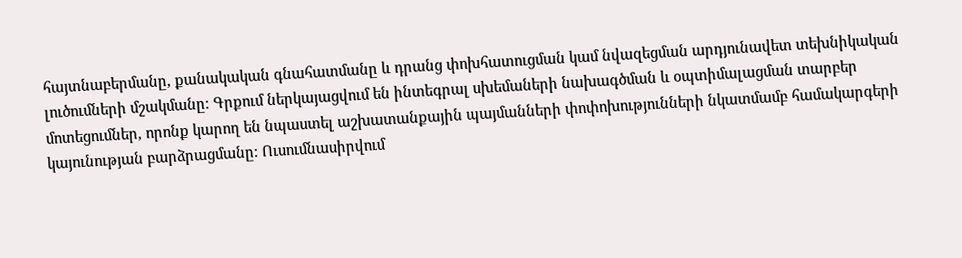հայտնաբերմանը, քանակական գնահատմանը և դրանց փոխհատուցման կամ նվազեցման արդյունավետ տեխնիկական լուծումների մշակմանը։ Գրքում ներկայացվում են ինտեգրալ սխեմաների նախագծման և օպտիմալացման տարբեր մոտեցումներ, որոնք կարող են նպաստել աշխատանքային պայմանների փոփոխությունների նկատմամբ համակարգերի կայունության բարձրացմանը։ Ուսումնասիրվում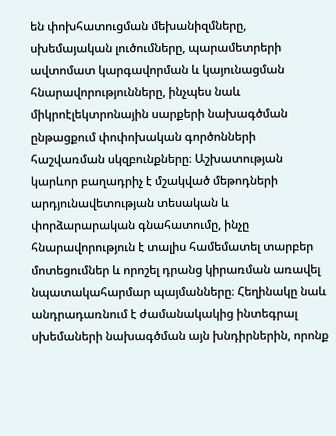են փոխհատուցման մեխանիզմները, սխեմայական լուծումները, պարամետրերի ավտոմատ կարգավորման և կայունացման հնարավորությունները, ինչպես նաև միկրոէլեկտրոնային սարքերի նախագծման ընթացքում փոփոխական գործոնների հաշվառման սկզբունքները։ Աշխատության կարևոր բաղադրիչ է մշակված մեթոդների արդյունավետության տեսական և փորձարարական գնահատումը, ինչը հնարավորություն է տալիս համեմատել տարբեր մոտեցումներ և որոշել դրանց կիրառման առավել նպատակահարմար պայմանները։ Հեղինակը նաև անդրադառնում է ժամանակակից ինտեգրալ սխեմաների նախագծման այն խնդիրներին, որոնք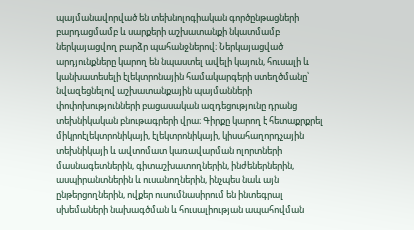պայմանավորված են տեխնոլոգիական գործընթացների բարդացմամբ և սարքերի աշխատանքի նկատմամբ ներկայացվող բարձր պահանջներով։ Ներկայացված արդյունքները կարող են նպաստել ավելի կայուն, հուսալի և կանխատեսելի էլեկտրոնային համակարգերի ստեղծմանը՝ նվազեցնելով աշխատանքային պայմանների փոփոխությունների բացասական ազդեցությունը դրանց տեխնիկական բնութագրերի վրա։ Գիրքը կարող է հետաքրքրել միկրոէլեկտրոնիկայի, էլեկտրոնիկայի, կիսահաղորդչային տեխնիկայի և ավտոմատ կառավարման ոլորտների մասնագետներին, գիտաշխատողներին, ինժեներներին, ասպիրանտներին և ուսանողներին, ինչպես նաև այն ընթերցողներին, ովքեր ուսումնասիրում են ինտեգրալ սխեմաների նախագծման և հուսալիության ապահովման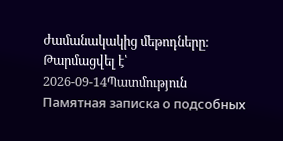ժամանակակից մեթոդները։
Թարմացվել է՝ 2026-09-14Պատմություն
Памятная записка о подсобных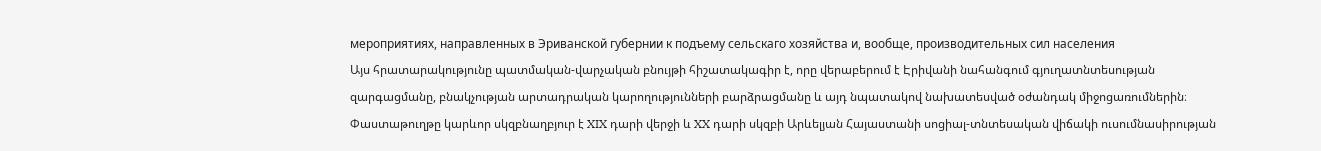мероприятиях, направленных в Эриванской губернии к подъему сельскаго хозяйства и, вообще, производительных сил населения
Այս հրատարակությունը պատմական-վարչական բնույթի հիշատակագիր է, որը վերաբերում է Էրիվանի նահանգում գյուղատնտեսության զարգացմանը, բնակչության արտադրական կարողությունների բարձրացմանը և այդ նպատակով նախատեսված օժանդակ միջոցառումներին։ Փաստաթուղթը կարևոր սկզբնաղբյուր է XIX դարի վերջի և XX դարի սկզբի Արևելյան Հայաստանի սոցիալ-տնտեսական վիճակի ուսումնասիրության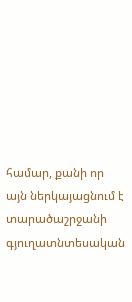համար, քանի որ այն ներկայացնում է տարածաշրջանի գյուղատնտեսական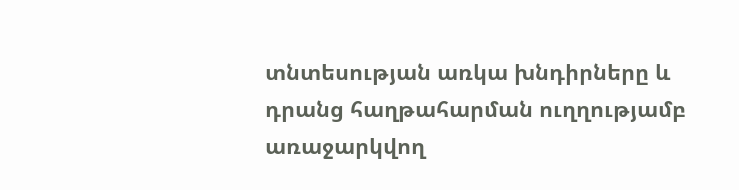տնտեսության առկա խնդիրները և դրանց հաղթահարման ուղղությամբ առաջարկվող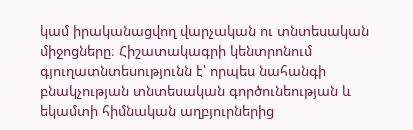կամ իրականացվող վարչական ու տնտեսական միջոցները։ Հիշատակագրի կենտրոնում գյուղատնտեսությունն է՝ որպես նահանգի բնակչության տնտեսական գործունեության և եկամտի հիմնական աղբյուրներից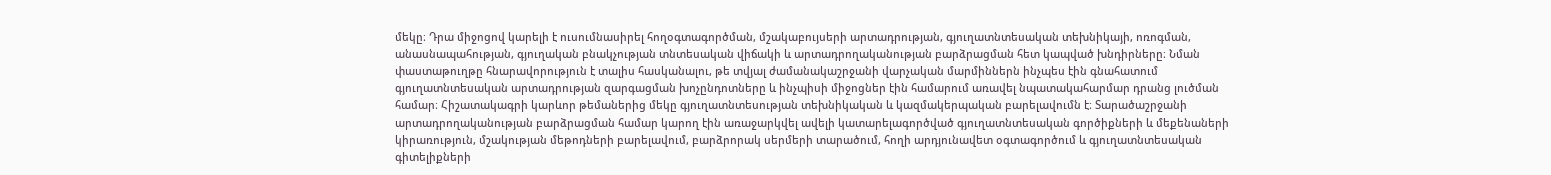մեկը։ Դրա միջոցով կարելի է ուսումնասիրել հողօգտագործման, մշակաբույսերի արտադրության, գյուղատնտեսական տեխնիկայի, ոռոգման, անասնապահության, գյուղական բնակչության տնտեսական վիճակի և արտադրողականության բարձրացման հետ կապված խնդիրները։ Նման փաստաթուղթը հնարավորություն է տալիս հասկանալու, թե տվյալ ժամանակաշրջանի վարչական մարմիններն ինչպես էին գնահատում գյուղատնտեսական արտադրության զարգացման խոչընդոտները և ինչպիսի միջոցներ էին համարում առավել նպատակահարմար դրանց լուծման համար։ Հիշատակագրի կարևոր թեմաներից մեկը գյուղատնտեսության տեխնիկական և կազմակերպական բարելավումն է։ Տարածաշրջանի արտադրողականության բարձրացման համար կարող էին առաջարկվել ավելի կատարելագործված գյուղատնտեսական գործիքների և մեքենաների կիրառություն, մշակության մեթոդների բարելավում, բարձրորակ սերմերի տարածում, հողի արդյունավետ օգտագործում և գյուղատնտեսական գիտելիքների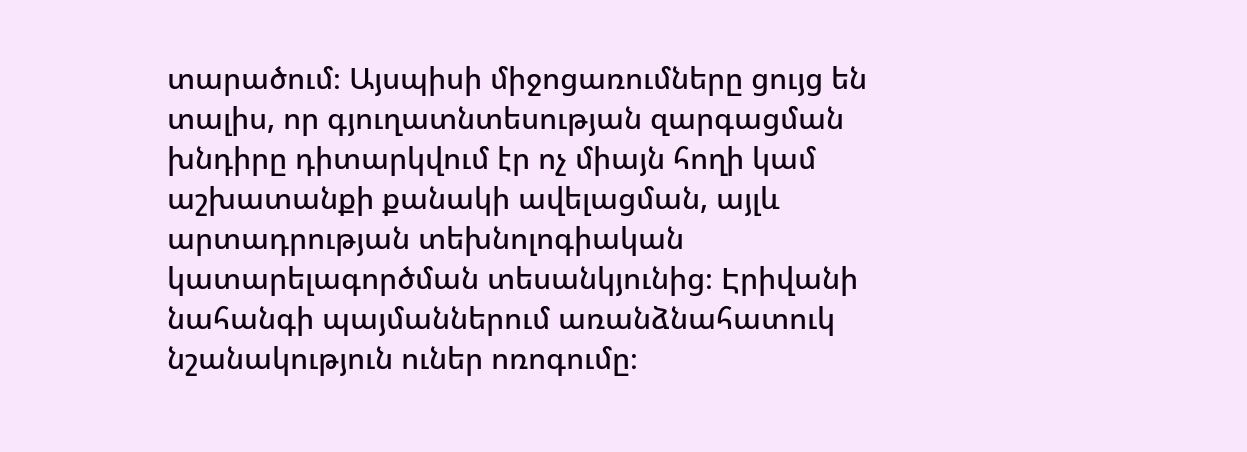տարածում։ Այսպիսի միջոցառումները ցույց են տալիս, որ գյուղատնտեսության զարգացման խնդիրը դիտարկվում էր ոչ միայն հողի կամ աշխատանքի քանակի ավելացման, այլև արտադրության տեխնոլոգիական կատարելագործման տեսանկյունից։ Էրիվանի նահանգի պայմաններում առանձնահատուկ նշանակություն ուներ ոռոգումը։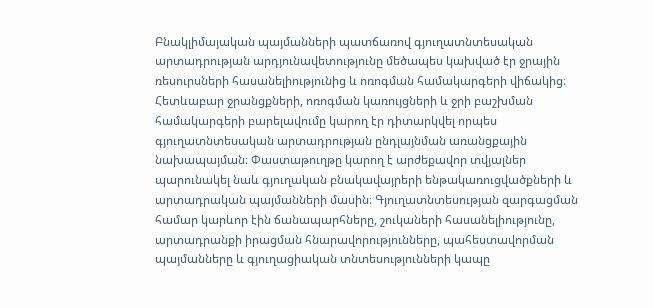Բնակլիմայական պայմանների պատճառով գյուղատնտեսական արտադրության արդյունավետությունը մեծապես կախված էր ջրային ռեսուրսների հասանելիությունից և ոռոգման համակարգերի վիճակից։ Հետևաբար ջրանցքների, ոռոգման կառույցների և ջրի բաշխման համակարգերի բարելավումը կարող էր դիտարկվել որպես գյուղատնտեսական արտադրության ընդլայնման առանցքային նախապայման։ Փաստաթուղթը կարող է արժեքավոր տվյալներ պարունակել նաև գյուղական բնակավայրերի ենթակառուցվածքների և արտադրական պայմանների մասին։ Գյուղատնտեսության զարգացման համար կարևոր էին ճանապարհները, շուկաների հասանելիությունը, արտադրանքի իրացման հնարավորությունները, պահեստավորման պայմանները և գյուղացիական տնտեսությունների կապը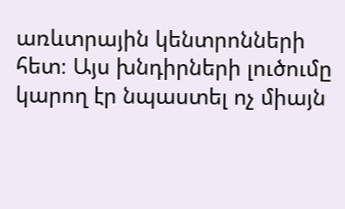առևտրային կենտրոնների հետ։ Այս խնդիրների լուծումը կարող էր նպաստել ոչ միայն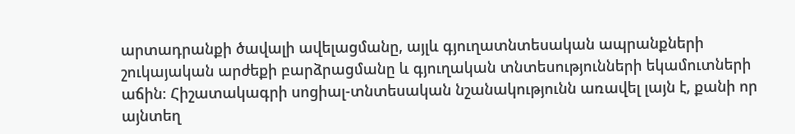արտադրանքի ծավալի ավելացմանը, այլև գյուղատնտեսական ապրանքների շուկայական արժեքի բարձրացմանը և գյուղական տնտեսությունների եկամուտների աճին։ Հիշատակագրի սոցիալ-տնտեսական նշանակությունն առավել լայն է, քանի որ այնտեղ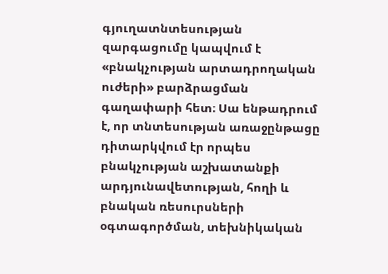գյուղատնտեսության զարգացումը կապվում է «բնակչության արտադրողական ուժերի» բարձրացման գաղափարի հետ։ Սա ենթադրում է, որ տնտեսության առաջընթացը դիտարկվում էր որպես բնակչության աշխատանքի արդյունավետության, հողի և բնական ռեսուրսների օգտագործման, տեխնիկական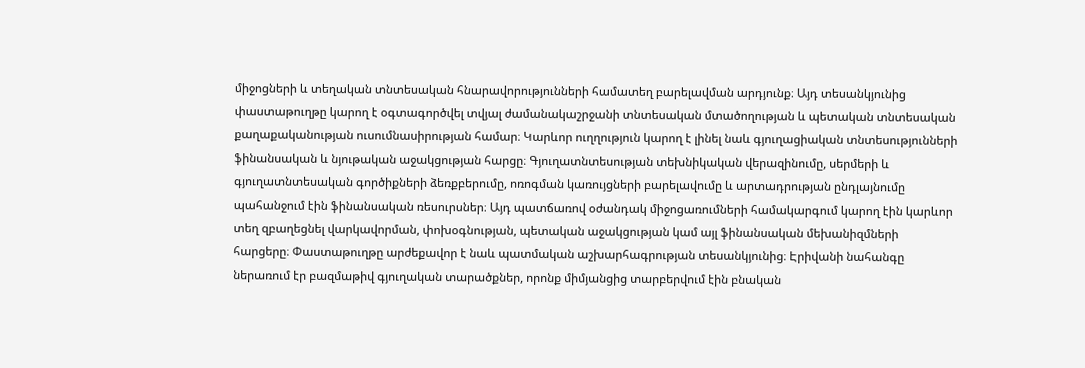միջոցների և տեղական տնտեսական հնարավորությունների համատեղ բարելավման արդյունք։ Այդ տեսանկյունից փաստաթուղթը կարող է օգտագործվել տվյալ ժամանակաշրջանի տնտեսական մտածողության և պետական տնտեսական քաղաքականության ուսումնասիրության համար։ Կարևոր ուղղություն կարող է լինել նաև գյուղացիական տնտեսությունների ֆինանսական և նյութական աջակցության հարցը։ Գյուղատնտեսության տեխնիկական վերազինումը, սերմերի և գյուղատնտեսական գործիքների ձեռքբերումը, ոռոգման կառույցների բարելավումը և արտադրության ընդլայնումը պահանջում էին ֆինանսական ռեսուրսներ։ Այդ պատճառով օժանդակ միջոցառումների համակարգում կարող էին կարևոր տեղ զբաղեցնել վարկավորման, փոխօգնության, պետական աջակցության կամ այլ ֆինանսական մեխանիզմների հարցերը։ Փաստաթուղթը արժեքավոր է նաև պատմական աշխարհագրության տեսանկյունից։ Էրիվանի նահանգը ներառում էր բազմաթիվ գյուղական տարածքներ, որոնք միմյանցից տարբերվում էին բնական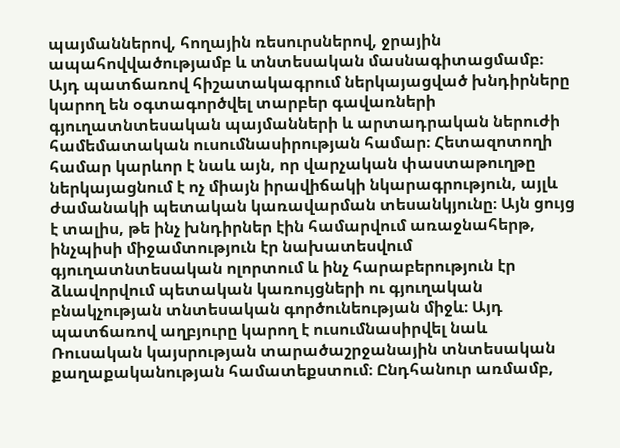պայմաններով, հողային ռեսուրսներով, ջրային ապահովվածությամբ և տնտեսական մասնագիտացմամբ։ Այդ պատճառով հիշատակագրում ներկայացված խնդիրները կարող են օգտագործվել տարբեր գավառների գյուղատնտեսական պայմանների և արտադրական ներուժի համեմատական ուսումնասիրության համար։ Հետազոտողի համար կարևոր է նաև այն, որ վարչական փաստաթուղթը ներկայացնում է ոչ միայն իրավիճակի նկարագրություն, այլև ժամանակի պետական կառավարման տեսանկյունը։ Այն ցույց է տալիս, թե ինչ խնդիրներ էին համարվում առաջնահերթ, ինչպիսի միջամտություն էր նախատեսվում գյուղատնտեսական ոլորտում և ինչ հարաբերություն էր ձևավորվում պետական կառույցների ու գյուղական բնակչության տնտեսական գործունեության միջև։ Այդ պատճառով աղբյուրը կարող է ուսումնասիրվել նաև Ռուսական կայսրության տարածաշրջանային տնտեսական քաղաքականության համատեքստում։ Ընդհանուր առմամբ,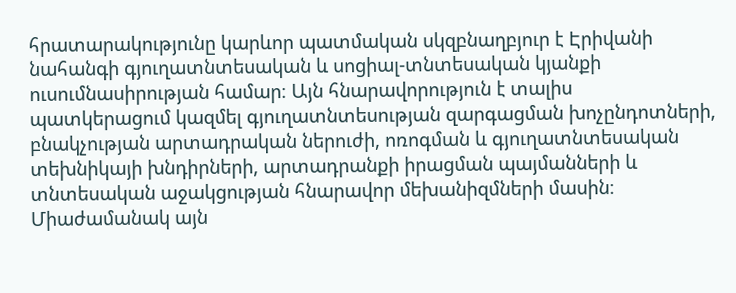հրատարակությունը կարևոր պատմական սկզբնաղբյուր է Էրիվանի նահանգի գյուղատնտեսական և սոցիալ-տնտեսական կյանքի ուսումնասիրության համար։ Այն հնարավորություն է տալիս պատկերացում կազմել գյուղատնտեսության զարգացման խոչընդոտների, բնակչության արտադրական ներուժի, ոռոգման և գյուղատնտեսական տեխնիկայի խնդիրների, արտադրանքի իրացման պայմանների և տնտեսական աջակցության հնարավոր մեխանիզմների մասին։ Միաժամանակ այն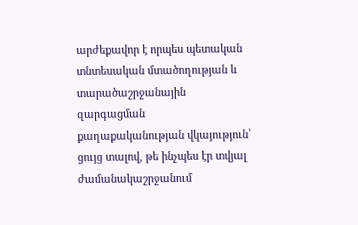արժեքավոր է որպես պետական տնտեսական մտածողության և տարածաշրջանային զարգացման քաղաքականության վկայություն՝ ցույց տալով, թե ինչպես էր տվյալ ժամանակաշրջանում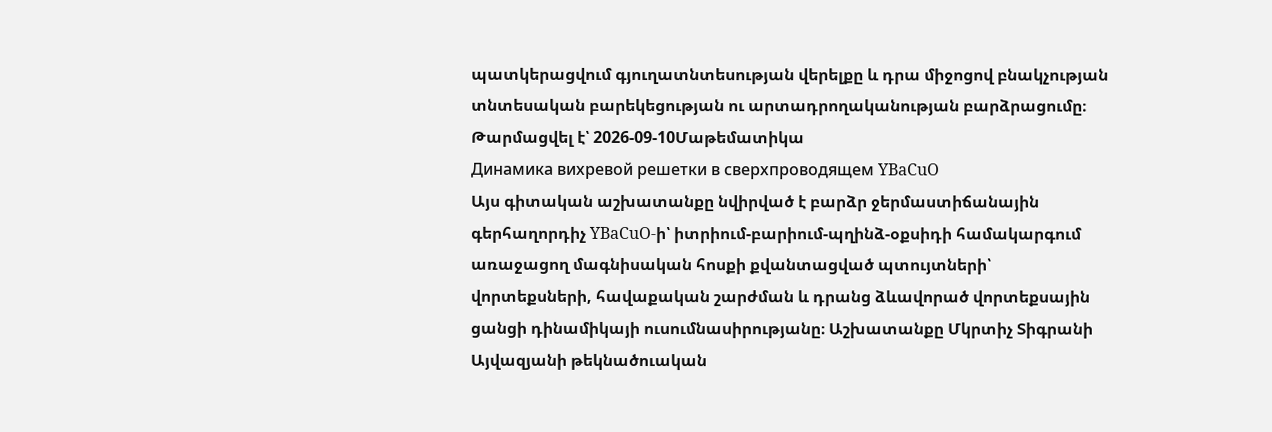պատկերացվում գյուղատնտեսության վերելքը և դրա միջոցով բնակչության տնտեսական բարեկեցության ու արտադրողականության բարձրացումը։
Թարմացվել է՝ 2026-09-10Մաթեմատիկա
Динамика вихревой решетки в сверхпроводящем YBaCuO
Այս գիտական աշխատանքը նվիրված է բարձր ջերմաստիճանային գերհաղորդիչ YBaCuO-ի՝ իտրիում-բարիում-պղինձ-օքսիդի համակարգում առաջացող մագնիսական հոսքի քվանտացված պտույտների՝ վորտեքսների, հավաքական շարժման և դրանց ձևավորած վորտեքսային ցանցի դինամիկայի ուսումնասիրությանը։ Աշխատանքը Մկրտիչ Տիգրանի Այվազյանի թեկնածուական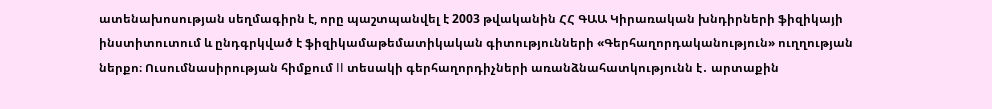ատենախոսության սեղմագիրն է, որը պաշտպանվել է 2003 թվականին ՀՀ ԳԱԱ Կիրառական խնդիրների ֆիզիկայի ինստիտուտում և ընդգրկված է ֆիզիկամաթեմատիկական գիտությունների «Գերհաղորդականություն» ուղղության ներքո։ Ուսումնասիրության հիմքում II տեսակի գերհաղորդիչների առանձնահատկությունն է․ արտաքին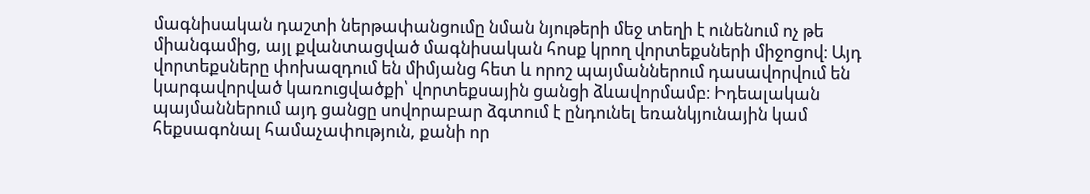մագնիսական դաշտի ներթափանցումը նման նյութերի մեջ տեղի է ունենում ոչ թե միանգամից, այլ քվանտացված մագնիսական հոսք կրող վորտեքսների միջոցով։ Այդ վորտեքսները փոխազդում են միմյանց հետ և որոշ պայմաններում դասավորվում են կարգավորված կառուցվածքի՝ վորտեքսային ցանցի ձևավորմամբ։ Իդեալական պայմաններում այդ ցանցը սովորաբար ձգտում է ընդունել եռանկյունային կամ հեքսագոնալ համաչափություն, քանի որ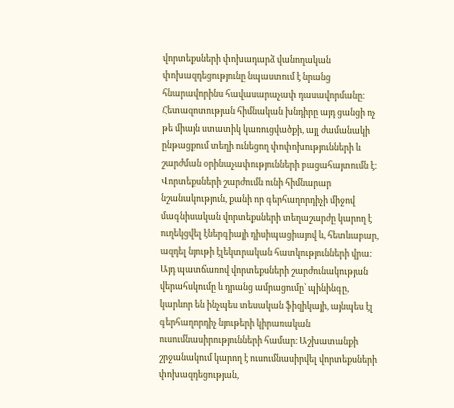վորտեքսների փոխադարձ վանողական փոխազդեցությունը նպաստում է նրանց հնարավորինս հավասարաչափ դասավորմանը։ Հետազոտության հիմնական խնդիրը այդ ցանցի ոչ թե միայն ստատիկ կառուցվածքի, այլ ժամանակի ընթացքում տեղի ունեցող փոփոխությունների և շարժման օրինաչափությունների բացահայտումն է։ Վորտեքսների շարժումն ունի հիմնարար նշանակություն, քանի որ գերհաղորդիչի միջով մագնիսական վորտեքսների տեղաշարժը կարող է ուղեկցվել էներգիայի դիսիպացիայով և, հետևաբար, ազդել նյութի էլեկտրական հատկությունների վրա։ Այդ պատճառով վորտեքսների շարժունակության վերահսկումը և դրանց ամրացումը՝ պինինգը, կարևոր են ինչպես տեսական ֆիզիկայի, այնպես էլ գերհաղորդիչ նյութերի կիրառական ուսումնասիրությունների համար։ Աշխատանքի շրջանակում կարող է ուսումնասիրվել վորտեքսների փոխազդեցության,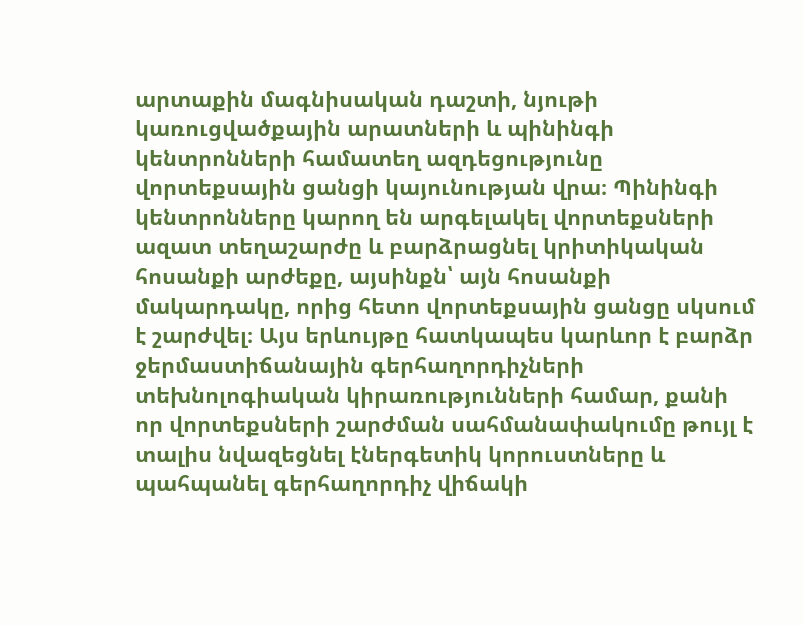արտաքին մագնիսական դաշտի, նյութի կառուցվածքային արատների և պինինգի կենտրոնների համատեղ ազդեցությունը վորտեքսային ցանցի կայունության վրա։ Պինինգի կենտրոնները կարող են արգելակել վորտեքսների ազատ տեղաշարժը և բարձրացնել կրիտիկական հոսանքի արժեքը, այսինքն՝ այն հոսանքի մակարդակը, որից հետո վորտեքսային ցանցը սկսում է շարժվել։ Այս երևույթը հատկապես կարևոր է բարձր ջերմաստիճանային գերհաղորդիչների տեխնոլոգիական կիրառությունների համար, քանի որ վորտեքսների շարժման սահմանափակումը թույլ է տալիս նվազեցնել էներգետիկ կորուստները և պահպանել գերհաղորդիչ վիճակի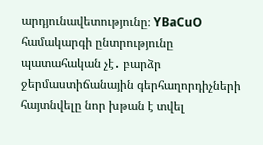արդյունավետությունը։ YBaCuO համակարգի ընտրությունը պատահական չէ․ բարձր ջերմաստիճանային գերհաղորդիչների հայտնվելը նոր խթան է տվել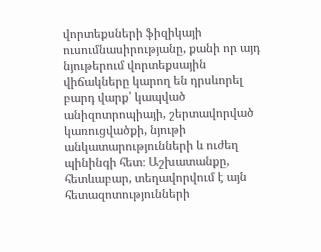վորտեքսների ֆիզիկայի ուսումնասիրությանը, քանի որ այդ նյութերում վորտեքսային վիճակները կարող են դրսևորել բարդ վարք՝ կապված անիզոտրոպիայի, շերտավորված կառուցվածքի, նյութի անկատարությունների և ուժեղ պինինգի հետ։ Աշխատանքը, հետևաբար, տեղավորվում է այն հետազոտությունների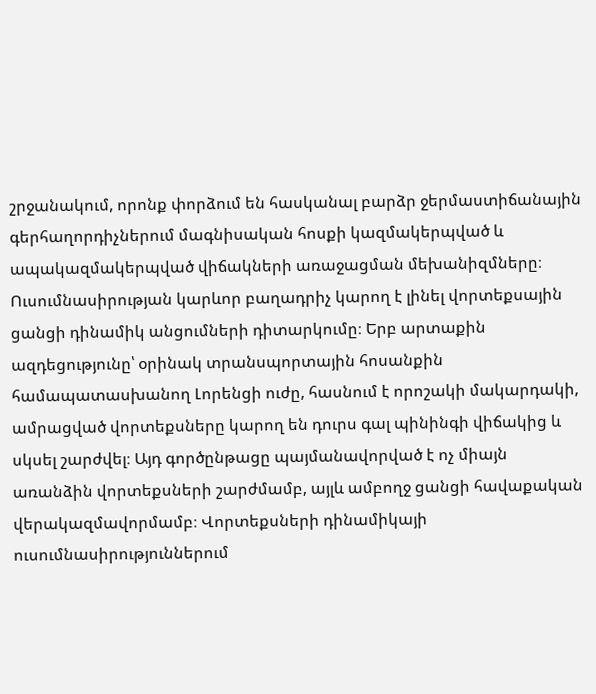շրջանակում, որոնք փորձում են հասկանալ բարձր ջերմաստիճանային գերհաղորդիչներում մագնիսական հոսքի կազմակերպված և ապակազմակերպված վիճակների առաջացման մեխանիզմները։ Ուսումնասիրության կարևոր բաղադրիչ կարող է լինել վորտեքսային ցանցի դինամիկ անցումների դիտարկումը։ Երբ արտաքին ազդեցությունը՝ օրինակ տրանսպորտային հոսանքին համապատասխանող Լորենցի ուժը, հասնում է որոշակի մակարդակի, ամրացված վորտեքսները կարող են դուրս գալ պինինգի վիճակից և սկսել շարժվել։ Այդ գործընթացը պայմանավորված է ոչ միայն առանձին վորտեքսների շարժմամբ, այլև ամբողջ ցանցի հավաքական վերակազմավորմամբ։ Վորտեքսների դինամիկայի ուսումնասիրություններում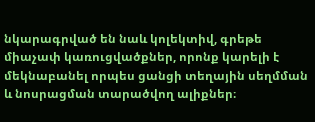նկարագրված են նաև կոլեկտիվ, գրեթե միաչափ կառուցվածքներ, որոնք կարելի է մեկնաբանել որպես ցանցի տեղային սեղմման և նոսրացման տարածվող ալիքներ։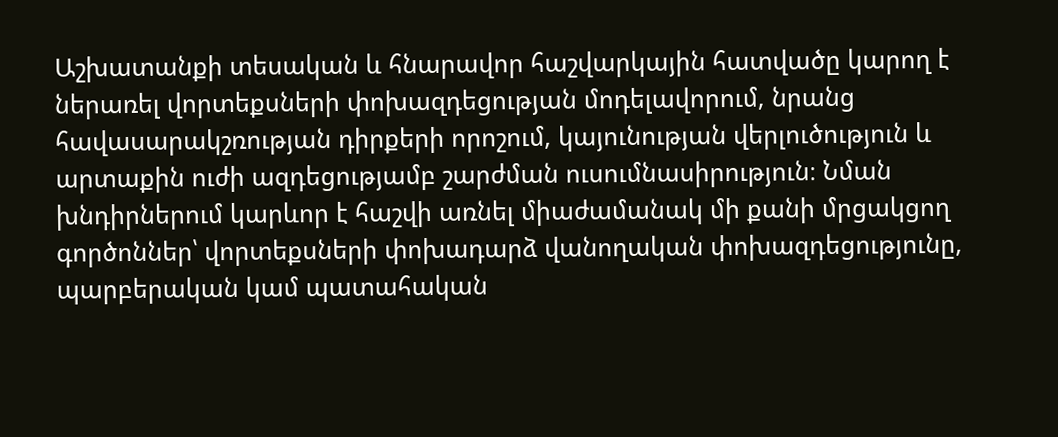Աշխատանքի տեսական և հնարավոր հաշվարկային հատվածը կարող է ներառել վորտեքսների փոխազդեցության մոդելավորում, նրանց հավասարակշռության դիրքերի որոշում, կայունության վերլուծություն և արտաքին ուժի ազդեցությամբ շարժման ուսումնասիրություն։ Նման խնդիրներում կարևոր է հաշվի առնել միաժամանակ մի քանի մրցակցող գործոններ՝ վորտեքսների փոխադարձ վանողական փոխազդեցությունը, պարբերական կամ պատահական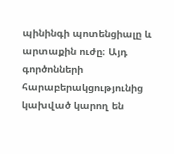պինինգի պոտենցիալը և արտաքին ուժը։ Այդ գործոնների հարաբերակցությունից կախված կարող են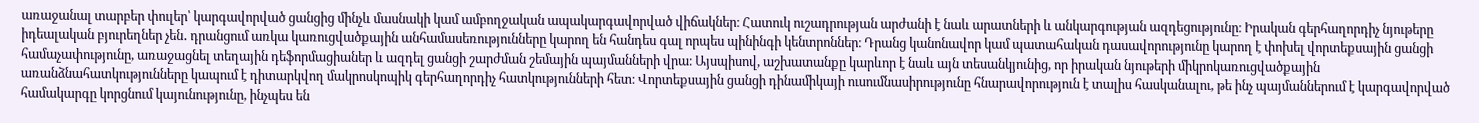առաջանալ տարբեր փուլեր՝ կարգավորված ցանցից մինչև մասնակի կամ ամբողջական ապակարգավորված վիճակներ։ Հատուկ ուշադրության արժանի է նաև արատների և անկարգության ազդեցությունը։ Իրական գերհաղորդիչ նյութերը իդեալական բյուրեղներ չեն․ դրանցում առկա կառուցվածքային անհամասեռությունները կարող են հանդես գալ որպես պինինգի կենտրոններ։ Դրանց կանոնավոր կամ պատահական դասավորությունը կարող է փոխել վորտեքսային ցանցի համաչափությունը, առաջացնել տեղային դեֆորմացիաներ և ազդել ցանցի շարժման շեմային պայմանների վրա։ Այսպիսով, աշխատանքը կարևոր է նաև այն տեսանկյունից, որ իրական նյութերի միկրոկառուցվածքային առանձնահատկությունները կապում է դիտարկվող մակրոսկոպիկ գերհաղորդիչ հատկությունների հետ։ Վորտեքսային ցանցի դինամիկայի ուսումնասիրությունը հնարավորություն է տալիս հասկանալու, թե ինչ պայմաններում է կարգավորված համակարգը կորցնում կայունությունը, ինչպես են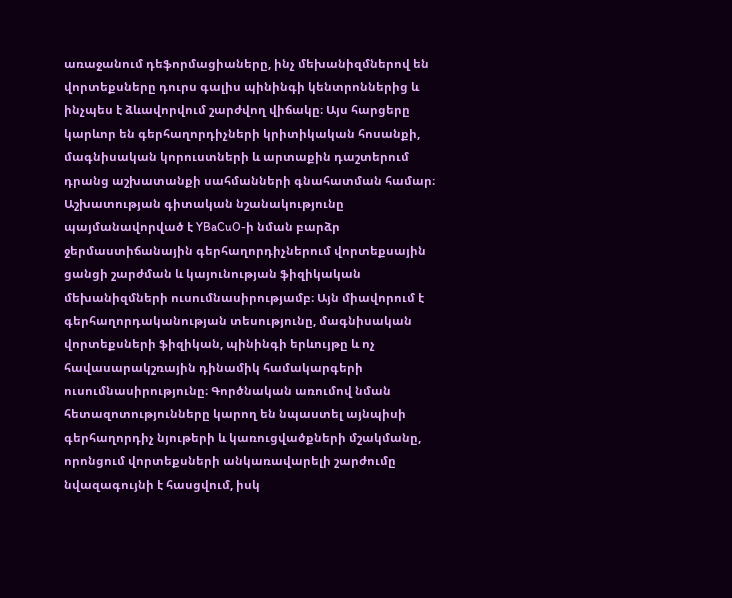առաջանում դեֆորմացիաները, ինչ մեխանիզմներով են վորտեքսները դուրս գալիս պինինգի կենտրոններից և ինչպես է ձևավորվում շարժվող վիճակը։ Այս հարցերը կարևոր են գերհաղորդիչների կրիտիկական հոսանքի, մագնիսական կորուստների և արտաքին դաշտերում դրանց աշխատանքի սահմանների գնահատման համար։ Աշխատության գիտական նշանակությունը պայմանավորված է YBaCuO-ի նման բարձր ջերմաստիճանային գերհաղորդիչներում վորտեքսային ցանցի շարժման և կայունության ֆիզիկական մեխանիզմների ուսումնասիրությամբ։ Այն միավորում է գերհաղորդականության տեսությունը, մագնիսական վորտեքսների ֆիզիկան, պինինգի երևույթը և ոչ հավասարակշռային դինամիկ համակարգերի ուսումնասիրությունը։ Գործնական առումով նման հետազոտությունները կարող են նպաստել այնպիսի գերհաղորդիչ նյութերի և կառուցվածքների մշակմանը, որոնցում վորտեքսների անկառավարելի շարժումը նվազագույնի է հասցվում, իսկ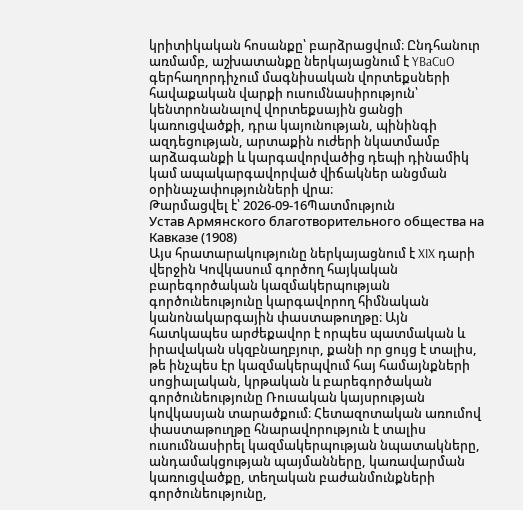կրիտիկական հոսանքը՝ բարձրացվում։ Ընդհանուր առմամբ, աշխատանքը ներկայացնում է YBaCuO գերհաղորդիչում մագնիսական վորտեքսների հավաքական վարքի ուսումնասիրություն՝ կենտրոնանալով վորտեքսային ցանցի կառուցվածքի, դրա կայունության, պինինգի ազդեցության, արտաքին ուժերի նկատմամբ արձագանքի և կարգավորվածից դեպի դինամիկ կամ ապակարգավորված վիճակներ անցման օրինաչափությունների վրա։
Թարմացվել է՝ 2026-09-16Պատմություն
Устав Армянского благотворительного общества на Кавказе (1908)
Այս հրատարակությունը ներկայացնում է XIX դարի վերջին Կովկասում գործող հայկական բարեգործական կազմակերպության գործունեությունը կարգավորող հիմնական կանոնակարգային փաստաթուղթը։ Այն հատկապես արժեքավոր է որպես պատմական և իրավական սկզբնաղբյուր, քանի որ ցույց է տալիս, թե ինչպես էր կազմակերպվում հայ համայնքների սոցիալական, կրթական և բարեգործական գործունեությունը Ռուսական կայսրության կովկասյան տարածքում։ Հետազոտական առումով փաստաթուղթը հնարավորություն է տալիս ուսումնասիրել կազմակերպության նպատակները, անդամակցության պայմանները, կառավարման կառուցվածքը, տեղական բաժանմունքների գործունեությունը,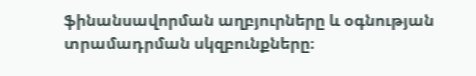ֆինանսավորման աղբյուրները և օգնության տրամադրման սկզբունքները։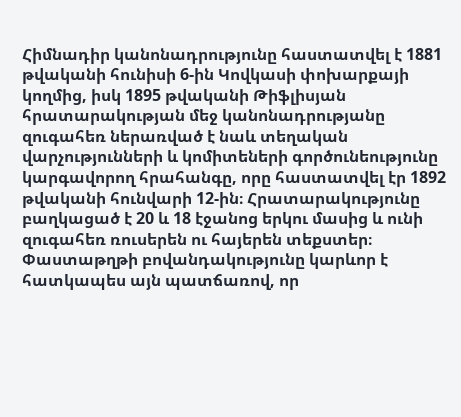Հիմնադիր կանոնադրությունը հաստատվել է 1881 թվականի հունիսի 6-ին Կովկասի փոխարքայի կողմից, իսկ 1895 թվականի Թիֆլիսյան հրատարակության մեջ կանոնադրությանը զուգահեռ ներառված է նաև տեղական վարչությունների և կոմիտեների գործունեությունը կարգավորող հրահանգը, որը հաստատվել էր 1892 թվականի հունվարի 12-ին։ Հրատարակությունը բաղկացած է 20 և 18 էջանոց երկու մասից և ունի զուգահեռ ռուսերեն ու հայերեն տեքստեր։ Փաստաթղթի բովանդակությունը կարևոր է հատկապես այն պատճառով, որ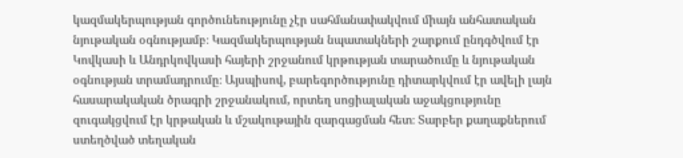կազմակերպության գործունեությունը չէր սահմանափակվում միայն անհատական նյութական օգնությամբ։ Կազմակերպության նպատակների շարքում ընդգծվում էր Կովկասի և Անդրկովկասի հայերի շրջանում կրթության տարածումը և նյութական օգնության տրամադրումը։ Այսպիսով, բարեգործությունը դիտարկվում էր ավելի լայն հասարակական ծրագրի շրջանակում, որտեղ սոցիալական աջակցությունը զուգակցվում էր կրթական և մշակութային զարգացման հետ։ Տարբեր քաղաքներում ստեղծված տեղական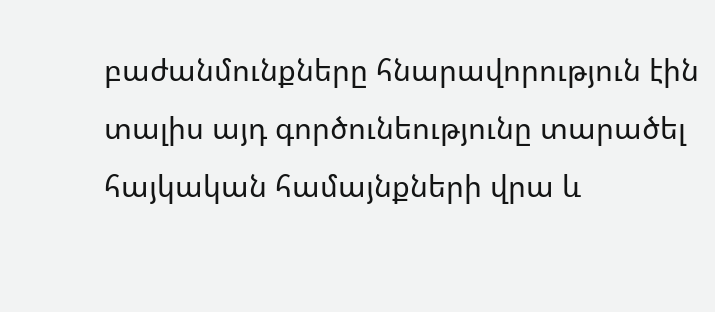բաժանմունքները հնարավորություն էին տալիս այդ գործունեությունը տարածել հայկական համայնքների վրա և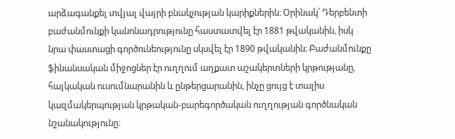արձագանքել տվյալ վայրի բնակչության կարիքներին։ Օրինակ՝ Դերբենտի բաժանմունքի կանոնադրությունը հաստատվել էր 1881 թվականին, իսկ նրա փաստացի գործունեությունը սկսվել էր 1890 թվականին։ Բաժանմունքը ֆինանսական միջոցներ էր ուղղում աղքատ աշակերտների կրթությանը, հայկական ուսումնարանին և ընթերցարանին, ինչը ցույց է տալիս կազմակերպության կրթական-բարեգործական ուղղության գործնական նշանակությունը։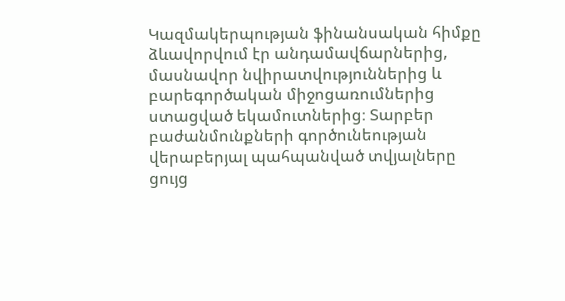Կազմակերպության ֆինանսական հիմքը ձևավորվում էր անդամավճարներից, մասնավոր նվիրատվություններից և բարեգործական միջոցառումներից ստացված եկամուտներից։ Տարբեր բաժանմունքների գործունեության վերաբերյալ պահպանված տվյալները ցույց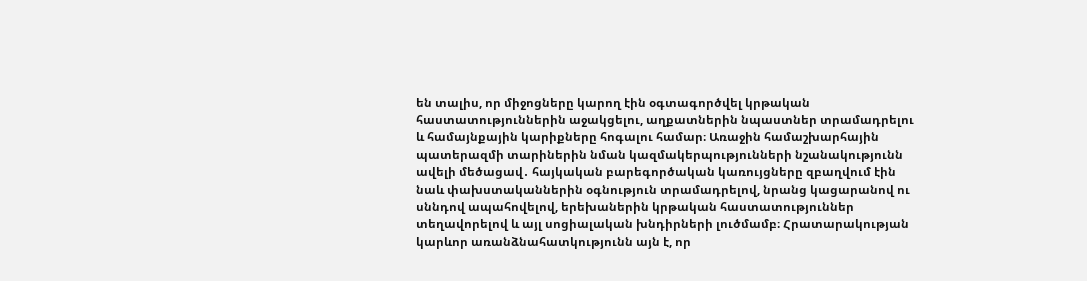են տալիս, որ միջոցները կարող էին օգտագործվել կրթական հաստատություններին աջակցելու, աղքատներին նպաստներ տրամադրելու և համայնքային կարիքները հոգալու համար։ Առաջին համաշխարհային պատերազմի տարիներին նման կազմակերպությունների նշանակությունն ավելի մեծացավ․ հայկական բարեգործական կառույցները զբաղվում էին նաև փախստականներին օգնություն տրամադրելով, նրանց կացարանով ու սննդով ապահովելով, երեխաներին կրթական հաստատություններ տեղավորելով և այլ սոցիալական խնդիրների լուծմամբ։ Հրատարակության կարևոր առանձնահատկությունն այն է, որ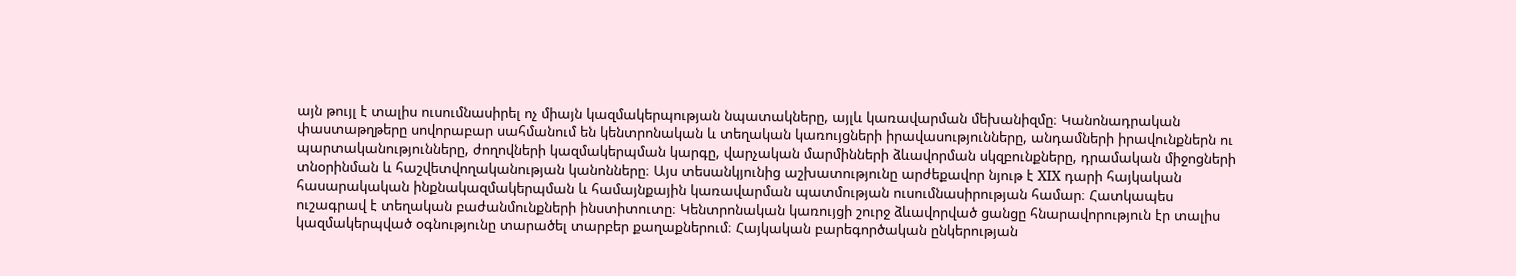այն թույլ է տալիս ուսումնասիրել ոչ միայն կազմակերպության նպատակները, այլև կառավարման մեխանիզմը։ Կանոնադրական փաստաթղթերը սովորաբար սահմանում են կենտրոնական և տեղական կառույցների իրավասությունները, անդամների իրավունքներն ու պարտականությունները, ժողովների կազմակերպման կարգը, վարչական մարմինների ձևավորման սկզբունքները, դրամական միջոցների տնօրինման և հաշվետվողականության կանոնները։ Այս տեսանկյունից աշխատությունը արժեքավոր նյութ է XIX դարի հայկական հասարակական ինքնակազմակերպման և համայնքային կառավարման պատմության ուսումնասիրության համար։ Հատկապես ուշագրավ է տեղական բաժանմունքների ինստիտուտը։ Կենտրոնական կառույցի շուրջ ձևավորված ցանցը հնարավորություն էր տալիս կազմակերպված օգնությունը տարածել տարբեր քաղաքներում։ Հայկական բարեգործական ընկերության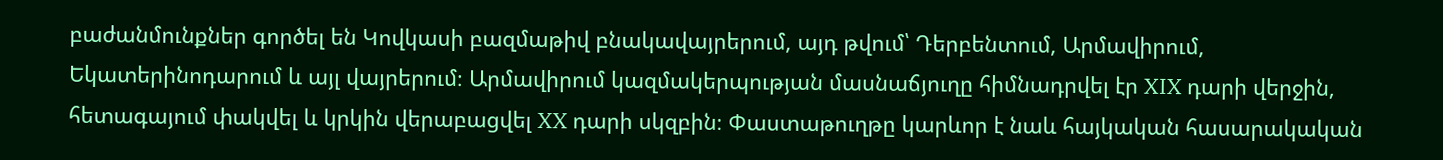բաժանմունքներ գործել են Կովկասի բազմաթիվ բնակավայրերում, այդ թվում՝ Դերբենտում, Արմավիրում, Եկատերինոդարում և այլ վայրերում։ Արմավիրում կազմակերպության մասնաճյուղը հիմնադրվել էր XIX դարի վերջին, հետագայում փակվել և կրկին վերաբացվել XX դարի սկզբին։ Փաստաթուղթը կարևոր է նաև հայկական հասարակական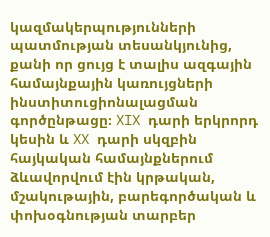կազմակերպությունների պատմության տեսանկյունից, քանի որ ցույց է տալիս ազգային համայնքային կառույցների ինստիտուցիոնալացման գործընթացը։ XIX դարի երկրորդ կեսին և XX դարի սկզբին հայկական համայնքներում ձևավորվում էին կրթական, մշակութային, բարեգործական և փոխօգնության տարբեր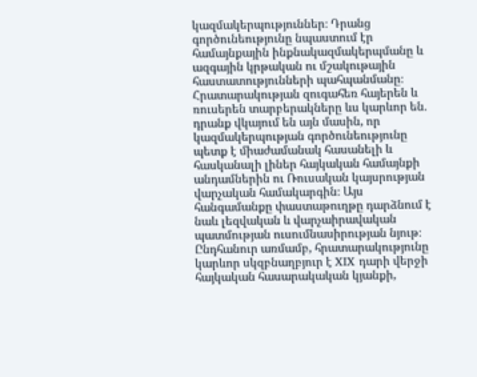կազմակերպություններ։ Դրանց գործունեությունը նպաստում էր համայնքային ինքնակազմակերպմանը և ազգային կրթական ու մշակութային հաստատությունների պահպանմանը։ Հրատարակության զուգահեռ հայերեն և ռուսերեն տարբերակները ևս կարևոր են․ դրանք վկայում են այն մասին, որ կազմակերպության գործունեությունը պետք է միաժամանակ հասանելի և հասկանալի լիներ հայկական համայնքի անդամներին ու Ռուսական կայսրության վարչական համակարգին։ Այս հանգամանքը փաստաթուղթը դարձնում է նաև լեզվական և վարչաիրավական պատմության ուսումնասիրության նյութ։ Ընդհանուր առմամբ, հրատարակությունը կարևոր սկզբնաղբյուր է XIX դարի վերջի հայկական հասարակական կյանքի,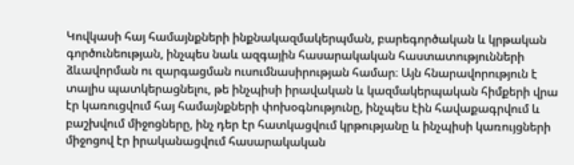Կովկասի հայ համայնքների ինքնակազմակերպման, բարեգործական և կրթական գործունեության, ինչպես նաև ազգային հասարակական հաստատությունների ձևավորման ու զարգացման ուսումնասիրության համար։ Այն հնարավորություն է տալիս պատկերացնելու, թե ինչպիսի իրավական և կազմակերպական հիմքերի վրա էր կառուցվում հայ համայնքների փոխօգնությունը, ինչպես էին հավաքագրվում և բաշխվում միջոցները, ինչ դեր էր հատկացվում կրթությանը և ինչպիսի կառույցների միջոցով էր իրականացվում հասարակական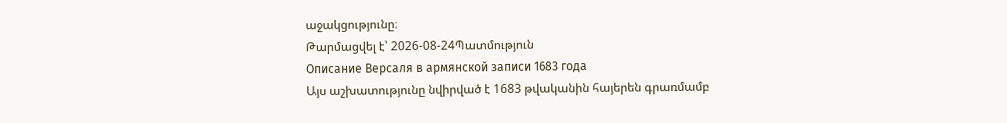աջակցությունը։
Թարմացվել է՝ 2026-08-24Պատմություն
Описание Версаля в армянской записи 1683 года
Այս աշխատությունը նվիրված է 1683 թվականին հայերեն գրառմամբ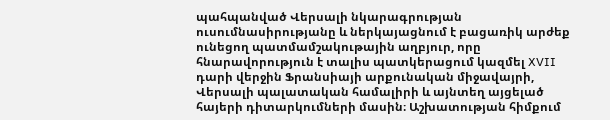պահպանված Վերսալի նկարագրության ուսումնասիրությանը և ներկայացնում է բացառիկ արժեք ունեցող պատմամշակութային աղբյուր, որը հնարավորություն է տալիս պատկերացում կազմել XVII դարի վերջին Ֆրանսիայի արքունական միջավայրի, Վերսալի պալատական համալիրի և այնտեղ այցելած հայերի դիտարկումների մասին։ Աշխատության հիմքում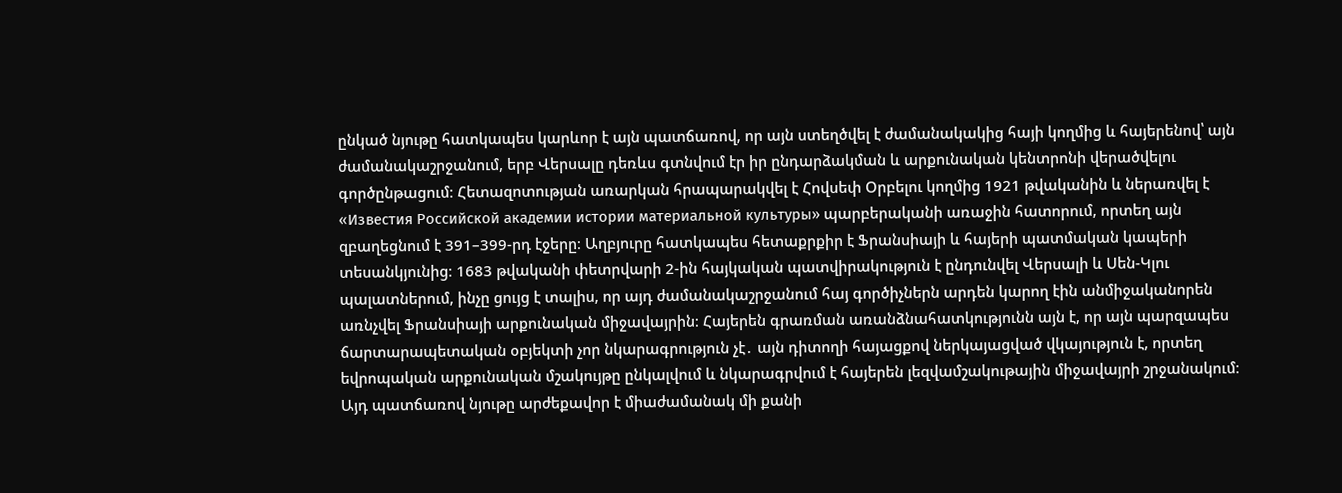ընկած նյութը հատկապես կարևոր է այն պատճառով, որ այն ստեղծվել է ժամանակակից հայի կողմից և հայերենով՝ այն ժամանակաշրջանում, երբ Վերսալը դեռևս գտնվում էր իր ընդարձակման և արքունական կենտրոնի վերածվելու գործընթացում։ Հետազոտության առարկան հրապարակվել է Հովսեփ Օրբելու կողմից 1921 թվականին և ներառվել է «Известия Российской академии истории материальной культуры» պարբերականի առաջին հատորում, որտեղ այն զբաղեցնում է 391–399-րդ էջերը։ Աղբյուրը հատկապես հետաքրքիր է Ֆրանսիայի և հայերի պատմական կապերի տեսանկյունից։ 1683 թվականի փետրվարի 2-ին հայկական պատվիրակություն է ընդունվել Վերսալի և Սեն-Կլու պալատներում, ինչը ցույց է տալիս, որ այդ ժամանակաշրջանում հայ գործիչներն արդեն կարող էին անմիջականորեն առնչվել Ֆրանսիայի արքունական միջավայրին։ Հայերեն գրառման առանձնահատկությունն այն է, որ այն պարզապես ճարտարապետական օբյեկտի չոր նկարագրություն չէ․ այն դիտողի հայացքով ներկայացված վկայություն է, որտեղ եվրոպական արքունական մշակույթը ընկալվում և նկարագրվում է հայերեն լեզվամշակութային միջավայրի շրջանակում։ Այդ պատճառով նյութը արժեքավոր է միաժամանակ մի քանի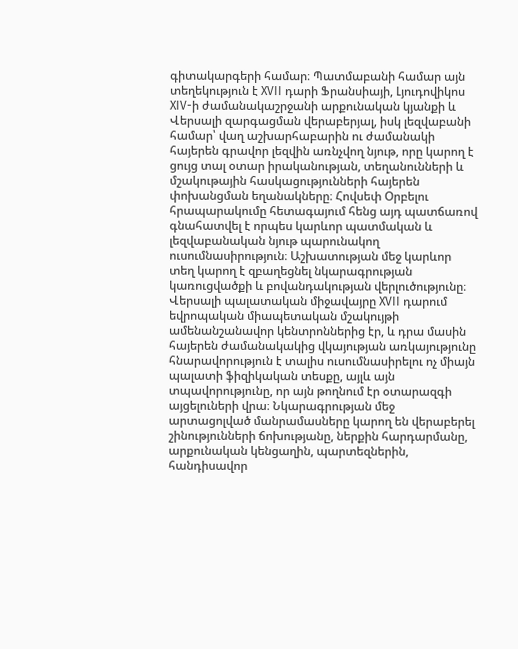գիտակարգերի համար։ Պատմաբանի համար այն տեղեկություն է XVII դարի Ֆրանսիայի, Լյուդովիկոս XIV-ի ժամանակաշրջանի արքունական կյանքի և Վերսալի զարգացման վերաբերյալ, իսկ լեզվաբանի համար՝ վաղ աշխարհաբարին ու ժամանակի հայերեն գրավոր լեզվին առնչվող նյութ, որը կարող է ցույց տալ օտար իրականության, տեղանունների և մշակութային հասկացությունների հայերեն փոխանցման եղանակները։ Հովսեփ Օրբելու հրապարակումը հետագայում հենց այդ պատճառով գնահատվել է որպես կարևոր պատմական և լեզվաբանական նյութ պարունակող ուսումնասիրություն։ Աշխատության մեջ կարևոր տեղ կարող է զբաղեցնել նկարագրության կառուցվածքի և բովանդակության վերլուծությունը։ Վերսալի պալատական միջավայրը XVII դարում եվրոպական միապետական մշակույթի ամենանշանավոր կենտրոններից էր, և դրա մասին հայերեն ժամանակակից վկայության առկայությունը հնարավորություն է տալիս ուսումնասիրելու ոչ միայն պալատի ֆիզիկական տեսքը, այլև այն տպավորությունը, որ այն թողնում էր օտարազգի այցելուների վրա։ Նկարագրության մեջ արտացոլված մանրամասները կարող են վերաբերել շինությունների ճոխությանը, ներքին հարդարմանը, արքունական կենցաղին, պարտեզներին, հանդիսավոր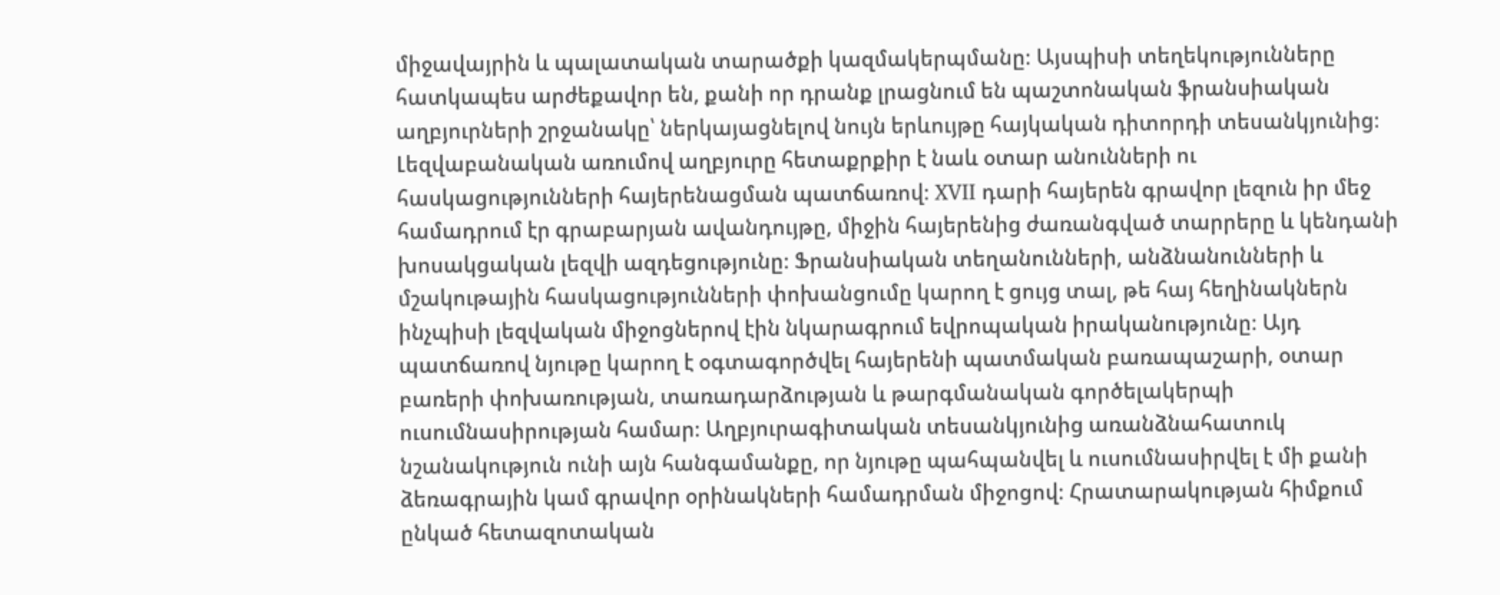միջավայրին և պալատական տարածքի կազմակերպմանը։ Այսպիսի տեղեկությունները հատկապես արժեքավոր են, քանի որ դրանք լրացնում են պաշտոնական ֆրանսիական աղբյուրների շրջանակը՝ ներկայացնելով նույն երևույթը հայկական դիտորդի տեսանկյունից։ Լեզվաբանական առումով աղբյուրը հետաքրքիր է նաև օտար անունների ու հասկացությունների հայերենացման պատճառով։ XVII դարի հայերեն գրավոր լեզուն իր մեջ համադրում էր գրաբարյան ավանդույթը, միջին հայերենից ժառանգված տարրերը և կենդանի խոսակցական լեզվի ազդեցությունը։ Ֆրանսիական տեղանունների, անձնանունների և մշակութային հասկացությունների փոխանցումը կարող է ցույց տալ, թե հայ հեղինակներն ինչպիսի լեզվական միջոցներով էին նկարագրում եվրոպական իրականությունը։ Այդ պատճառով նյութը կարող է օգտագործվել հայերենի պատմական բառապաշարի, օտար բառերի փոխառության, տառադարձության և թարգմանական գործելակերպի ուսումնասիրության համար։ Աղբյուրագիտական տեսանկյունից առանձնահատուկ նշանակություն ունի այն հանգամանքը, որ նյութը պահպանվել և ուսումնասիրվել է մի քանի ձեռագրային կամ գրավոր օրինակների համադրման միջոցով։ Հրատարակության հիմքում ընկած հետազոտական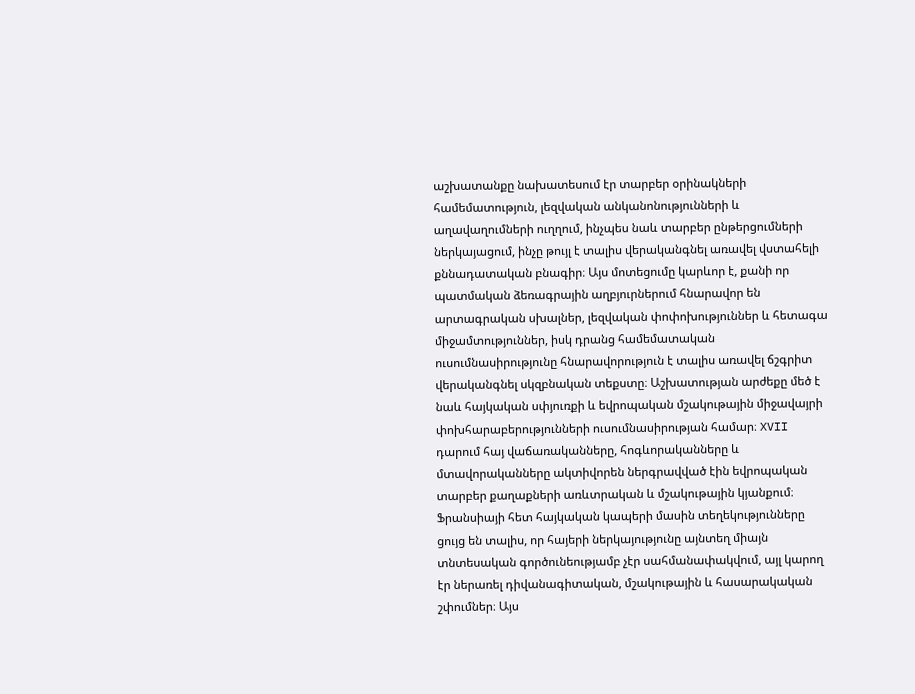աշխատանքը նախատեսում էր տարբեր օրինակների համեմատություն, լեզվական անկանոնությունների և աղավաղումների ուղղում, ինչպես նաև տարբեր ընթերցումների ներկայացում, ինչը թույլ է տալիս վերականգնել առավել վստահելի քննադատական բնագիր։ Այս մոտեցումը կարևոր է, քանի որ պատմական ձեռագրային աղբյուրներում հնարավոր են արտագրական սխալներ, լեզվական փոփոխություններ և հետագա միջամտություններ, իսկ դրանց համեմատական ուսումնասիրությունը հնարավորություն է տալիս առավել ճշգրիտ վերականգնել սկզբնական տեքստը։ Աշխատության արժեքը մեծ է նաև հայկական սփյուռքի և եվրոպական մշակութային միջավայրի փոխհարաբերությունների ուսումնասիրության համար։ XVII դարում հայ վաճառականները, հոգևորականները և մտավորականները ակտիվորեն ներգրավված էին եվրոպական տարբեր քաղաքների առևտրական և մշակութային կյանքում։ Ֆրանսիայի հետ հայկական կապերի մասին տեղեկությունները ցույց են տալիս, որ հայերի ներկայությունը այնտեղ միայն տնտեսական գործունեությամբ չէր սահմանափակվում, այլ կարող էր ներառել դիվանագիտական, մշակութային և հասարակական շփումներ։ Այս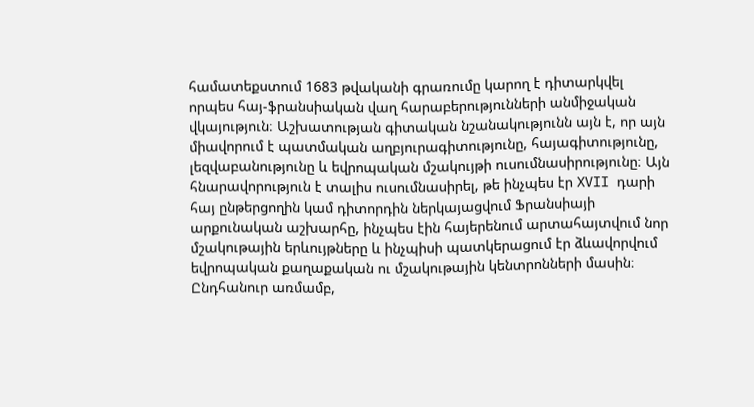համատեքստում 1683 թվականի գրառումը կարող է դիտարկվել որպես հայ-ֆրանսիական վաղ հարաբերությունների անմիջական վկայություն։ Աշխատության գիտական նշանակությունն այն է, որ այն միավորում է պատմական աղբյուրագիտությունը, հայագիտությունը, լեզվաբանությունը և եվրոպական մշակույթի ուսումնասիրությունը։ Այն հնարավորություն է տալիս ուսումնասիրել, թե ինչպես էր XVII դարի հայ ընթերցողին կամ դիտորդին ներկայացվում Ֆրանսիայի արքունական աշխարհը, ինչպես էին հայերենում արտահայտվում նոր մշակութային երևույթները և ինչպիսի պատկերացում էր ձևավորվում եվրոպական քաղաքական ու մշակութային կենտրոնների մասին։ Ընդհանուր առմամբ,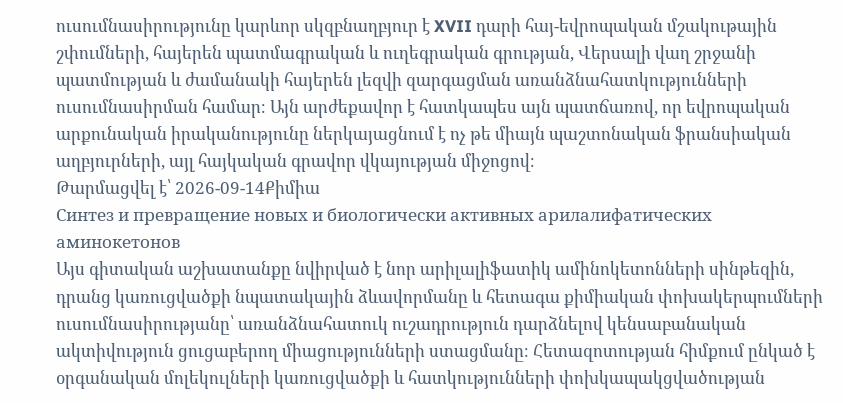ուսումնասիրությունը կարևոր սկզբնաղբյուր է XVII դարի հայ-եվրոպական մշակութային շփումների, հայերեն պատմագրական և ուղեգրական գրության, Վերսալի վաղ շրջանի պատմության և ժամանակի հայերեն լեզվի զարգացման առանձնահատկությունների ուսումնասիրման համար։ Այն արժեքավոր է հատկապես այն պատճառով, որ եվրոպական արքունական իրականությունը ներկայացնում է ոչ թե միայն պաշտոնական ֆրանսիական աղբյուրների, այլ հայկական գրավոր վկայության միջոցով։
Թարմացվել է՝ 2026-09-14Քիմիա
Синтез и превращение новых и биологически активных арилалифатических аминокетонов
Այս գիտական աշխատանքը նվիրված է նոր արիլալիֆատիկ ամինոկետոնների սինթեզին, դրանց կառուցվածքի նպատակային ձևավորմանը և հետագա քիմիական փոխակերպումների ուսումնասիրությանը՝ առանձնահատուկ ուշադրություն դարձնելով կենսաբանական ակտիվություն ցուցաբերող միացությունների ստացմանը։ Հետազոտության հիմքում ընկած է օրգանական մոլեկուլների կառուցվածքի և հատկությունների փոխկապակցվածության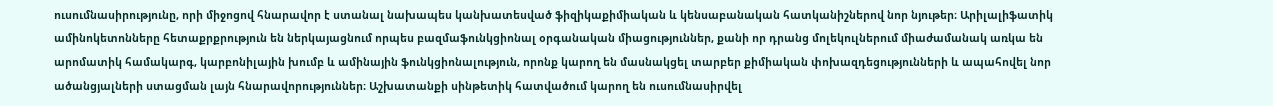ուսումնասիրությունը, որի միջոցով հնարավոր է ստանալ նախապես կանխատեսված ֆիզիկաքիմիական և կենսաբանական հատկանիշներով նոր նյութեր։ Արիլալիֆատիկ ամինոկետոնները հետաքրքրություն են ներկայացնում որպես բազմաֆունկցիոնալ օրգանական միացություններ, քանի որ դրանց մոլեկուլներում միաժամանակ առկա են արոմատիկ համակարգ, կարբոնիլային խումբ և ամինային ֆունկցիոնալություն, որոնք կարող են մասնակցել տարբեր քիմիական փոխազդեցությունների և ապահովել նոր ածանցյալների ստացման լայն հնարավորություններ։ Աշխատանքի սինթետիկ հատվածում կարող են ուսումնասիրվել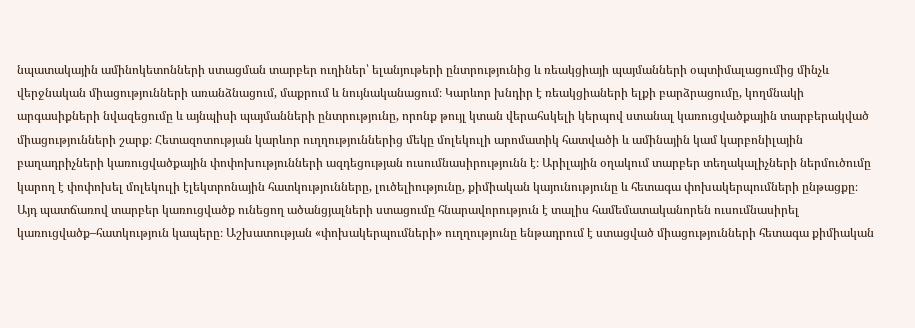նպատակային ամինոկետոնների ստացման տարբեր ուղիներ՝ ելանյութերի ընտրությունից և ռեակցիայի պայմանների օպտիմալացումից մինչև վերջնական միացությունների առանձնացում, մաքրում և նույնականացում։ Կարևոր խնդիր է ռեակցիաների ելքի բարձրացումը, կողմնակի արգասիքների նվազեցումը և այնպիսի պայմանների ընտրությունը, որոնք թույլ կտան վերահսկելի կերպով ստանալ կառուցվածքային տարբերակված միացությունների շարք։ Հետազոտության կարևոր ուղղություններից մեկը մոլեկուլի արոմատիկ հատվածի և ամինային կամ կարբոնիլային բաղադրիչների կառուցվածքային փոփոխությունների ազդեցության ուսումնասիրությունն է։ Արիլային օղակում տարբեր տեղակալիչների ներմուծումը կարող է փոփոխել մոլեկուլի էլեկտրոնային հատկությունները, լուծելիությունը, քիմիական կայունությունը և հետագա փոխակերպումների ընթացքը։ Այդ պատճառով տարբեր կառուցվածք ունեցող ածանցյալների ստացումը հնարավորություն է տալիս համեմատականորեն ուսումնասիրել կառուցվածք–հատկություն կապերը։ Աշխատության «փոխակերպումների» ուղղությունը ենթադրում է ստացված միացությունների հետագա քիմիական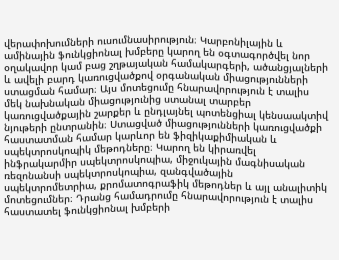վերափոխումների ուսումնասիրություն։ Կարբոնիլային և ամինային ֆունկցիոնալ խմբերը կարող են օգտագործվել նոր օղակավոր կամ բաց շղթայական համակարգերի, ածանցյալների և ավելի բարդ կառուցվածքով օրգանական միացությունների ստացման համար։ Այս մոտեցումը հնարավորություն է տալիս մեկ նախնական միացությունից ստանալ տարբեր կառուցվածքային շարքեր և ընդլայնել պոտենցիալ կենսաակտիվ նյութերի ընտրանին։ Ստացված միացությունների կառուցվածքի հաստատման համար կարևոր են ֆիզիկաքիմիական և սպեկտրոսկոպիկ մեթոդները։ Կարող են կիրառվել ինֆրակարմիր սպեկտրոսկոպիա, միջուկային մագնիսական ռեզոնանսի սպեկտրոսկոպիա, զանգվածային սպեկտրոմետրիա, քրոմատոգրաֆիկ մեթոդներ և այլ անալիտիկ մոտեցումներ։ Դրանց համադրումը հնարավորություն է տալիս հաստատել ֆունկցիոնալ խմբերի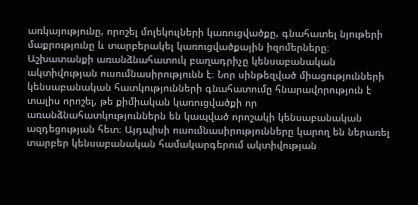առկայությունը, որոշել մոլեկուլների կառուցվածքը, գնահատել նյութերի մաքրությունը և տարբերակել կառուցվածքային իզոմերները։ Աշխատանքի առանձնահատուկ բաղադրիչը կենսաբանական ակտիվության ուսումնասիրությունն է։ Նոր սինթեզված միացությունների կենսաբանական հատկությունների գնահատումը հնարավորություն է տալիս որոշել, թե քիմիական կառուցվածքի որ առանձնահատկություններն են կապված որոշակի կենսաբանական ազդեցության հետ։ Այդպիսի ուսումնասիրությունները կարող են ներառել տարբեր կենսաբանական համակարգերում ակտիվության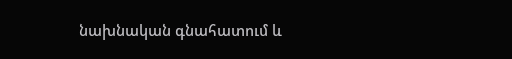նախնական գնահատում և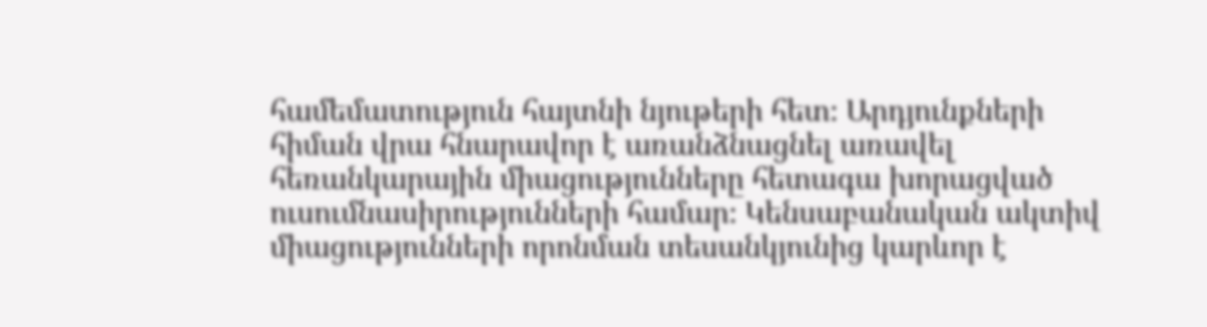համեմատություն հայտնի նյութերի հետ։ Արդյունքների հիման վրա հնարավոր է առանձնացնել առավել հեռանկարային միացությունները հետագա խորացված ուսումնասիրությունների համար։ Կենսաբանական ակտիվ միացությունների որոնման տեսանկյունից կարևոր է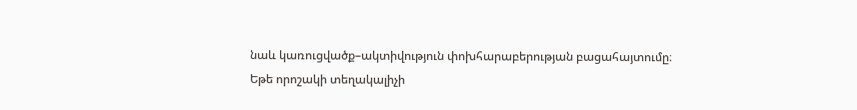նաև կառուցվածք–ակտիվություն փոխհարաբերության բացահայտումը։ Եթե որոշակի տեղակալիչի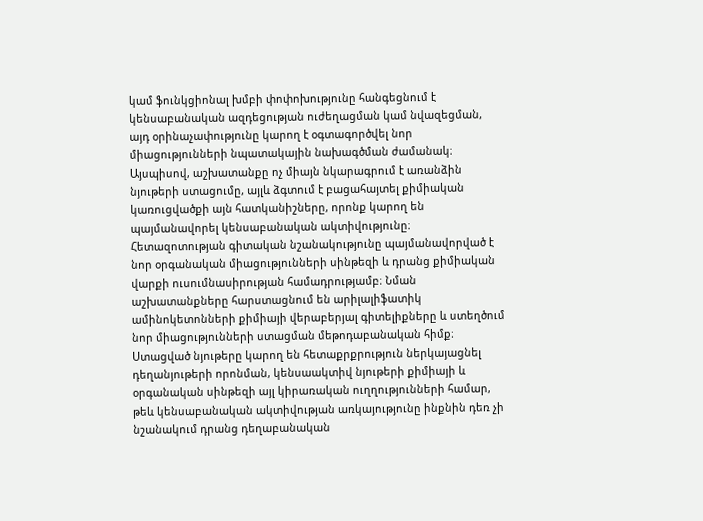կամ ֆունկցիոնալ խմբի փոփոխությունը հանգեցնում է կենսաբանական ազդեցության ուժեղացման կամ նվազեցման, այդ օրինաչափությունը կարող է օգտագործվել նոր միացությունների նպատակային նախագծման ժամանակ։ Այսպիսով, աշխատանքը ոչ միայն նկարագրում է առանձին նյութերի ստացումը, այլև ձգտում է բացահայտել քիմիական կառուցվածքի այն հատկանիշները, որոնք կարող են պայմանավորել կենսաբանական ակտիվությունը։ Հետազոտության գիտական նշանակությունը պայմանավորված է նոր օրգանական միացությունների սինթեզի և դրանց քիմիական վարքի ուսումնասիրության համադրությամբ։ Նման աշխատանքները հարստացնում են արիլալիֆատիկ ամինոկետոնների քիմիայի վերաբերյալ գիտելիքները և ստեղծում նոր միացությունների ստացման մեթոդաբանական հիմք։ Ստացված նյութերը կարող են հետաքրքրություն ներկայացնել դեղանյութերի որոնման, կենսաակտիվ նյութերի քիմիայի և օրգանական սինթեզի այլ կիրառական ուղղությունների համար, թեև կենսաբանական ակտիվության առկայությունը ինքնին դեռ չի նշանակում դրանց դեղաբանական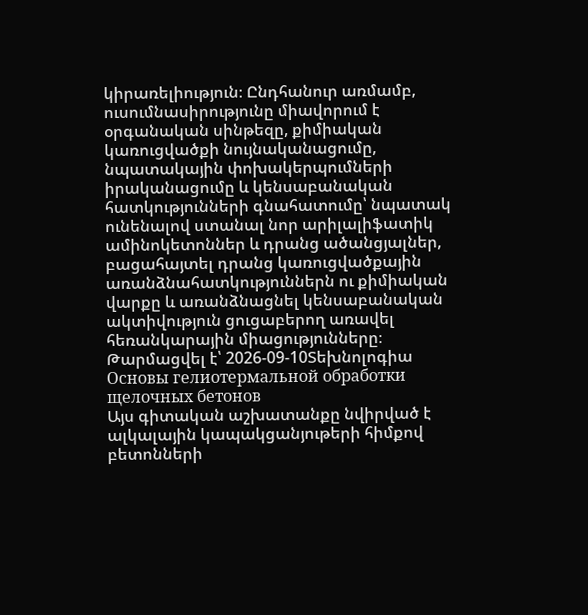կիրառելիություն։ Ընդհանուր առմամբ, ուսումնասիրությունը միավորում է օրգանական սինթեզը, քիմիական կառուցվածքի նույնականացումը, նպատակային փոխակերպումների իրականացումը և կենսաբանական հատկությունների գնահատումը՝ նպատակ ունենալով ստանալ նոր արիլալիֆատիկ ամինոկետոններ և դրանց ածանցյալներ, բացահայտել դրանց կառուցվածքային առանձնահատկություններն ու քիմիական վարքը և առանձնացնել կենսաբանական ակտիվություն ցուցաբերող առավել հեռանկարային միացությունները։
Թարմացվել է՝ 2026-09-10Տեխնոլոգիա
Основы гелиотермальной обработки щелочных бетонов
Այս գիտական աշխատանքը նվիրված է ալկալային կապակցանյութերի հիմքով բետոնների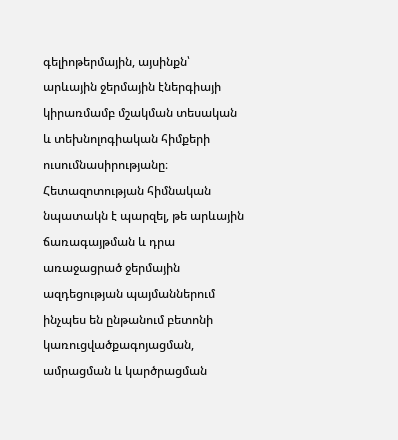գելիոթերմային, այսինքն՝ արևային ջերմային էներգիայի կիրառմամբ մշակման տեսական և տեխնոլոգիական հիմքերի ուսումնասիրությանը։ Հետազոտության հիմնական նպատակն է պարզել, թե արևային ճառագայթման և դրա առաջացրած ջերմային ազդեցության պայմաններում ինչպես են ընթանում բետոնի կառուցվածքագոյացման, ամրացման և կարծրացման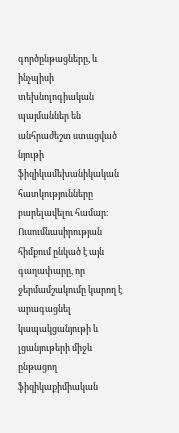գործընթացները, և ինչպիսի տեխնոլոգիական պայմաններ են անհրաժեշտ ստացված նյութի ֆիզիկամեխանիկական հատկությունները բարելավելու համար։ Ուսումնասիրության հիմքում ընկած է այն գաղափարը, որ ջերմամշակումը կարող է արագացնել կապակցանյութի և լցանյութերի միջև ընթացող ֆիզիկաքիմիական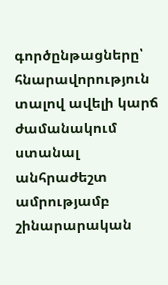գործընթացները՝ հնարավորություն տալով ավելի կարճ ժամանակում ստանալ անհրաժեշտ ամրությամբ շինարարական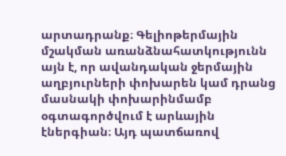արտադրանք։ Գելիոթերմային մշակման առանձնահատկությունն այն է, որ ավանդական ջերմային աղբյուրների փոխարեն կամ դրանց մասնակի փոխարինմամբ օգտագործվում է արևային էներգիան։ Այդ պատճառով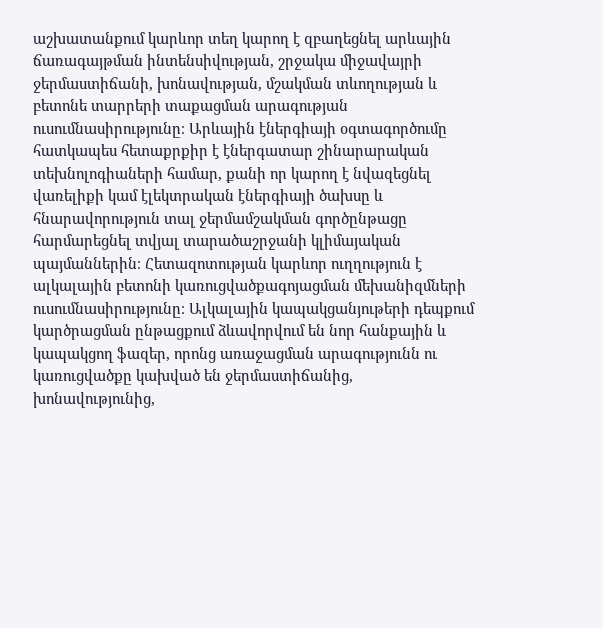աշխատանքում կարևոր տեղ կարող է զբաղեցնել արևային ճառագայթման ինտենսիվության, շրջակա միջավայրի ջերմաստիճանի, խոնավության, մշակման տևողության և բետոնե տարրերի տաքացման արագության ուսումնասիրությունը։ Արևային էներգիայի օգտագործումը հատկապես հետաքրքիր է էներգատար շինարարական տեխնոլոգիաների համար, քանի որ կարող է նվազեցնել վառելիքի կամ էլեկտրական էներգիայի ծախսը և հնարավորություն տալ ջերմամշակման գործընթացը հարմարեցնել տվյալ տարածաշրջանի կլիմայական պայմաններին։ Հետազոտության կարևոր ուղղություն է ալկալային բետոնի կառուցվածքագոյացման մեխանիզմների ուսումնասիրությունը։ Ալկալային կապակցանյութերի դեպքում կարծրացման ընթացքում ձևավորվում են նոր հանքային և կապակցող ֆազեր, որոնց առաջացման արագությունն ու կառուցվածքը կախված են ջերմաստիճանից, խոնավությունից,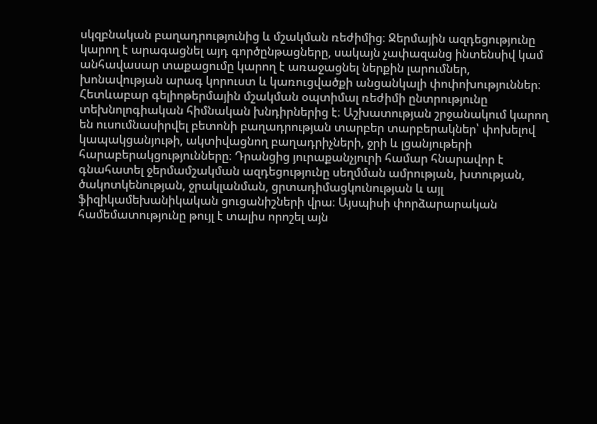սկզբնական բաղադրությունից և մշակման ռեժիմից։ Ջերմային ազդեցությունը կարող է արագացնել այդ գործընթացները, սակայն չափազանց ինտենսիվ կամ անհավասար տաքացումը կարող է առաջացնել ներքին լարումներ, խոնավության արագ կորուստ և կառուցվածքի անցանկալի փոփոխություններ։ Հետևաբար գելիոթերմային մշակման օպտիմալ ռեժիմի ընտրությունը տեխնոլոգիական հիմնական խնդիրներից է։ Աշխատության շրջանակում կարող են ուսումնասիրվել բետոնի բաղադրության տարբեր տարբերակներ՝ փոխելով կապակցանյութի, ակտիվացնող բաղադրիչների, ջրի և լցանյութերի հարաբերակցությունները։ Դրանցից յուրաքանչյուրի համար հնարավոր է գնահատել ջերմամշակման ազդեցությունը սեղմման ամրության, խտության, ծակոտկենության, ջրակլանման, ցրտադիմացկունության և այլ ֆիզիկամեխանիկական ցուցանիշների վրա։ Այսպիսի փորձարարական համեմատությունը թույլ է տալիս որոշել այն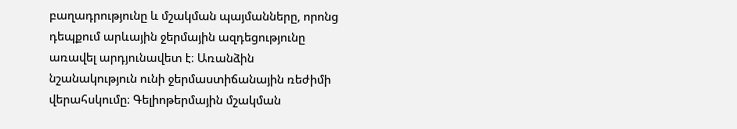բաղադրությունը և մշակման պայմանները, որոնց դեպքում արևային ջերմային ազդեցությունը առավել արդյունավետ է։ Առանձին նշանակություն ունի ջերմաստիճանային ռեժիմի վերահսկումը։ Գելիոթերմային մշակման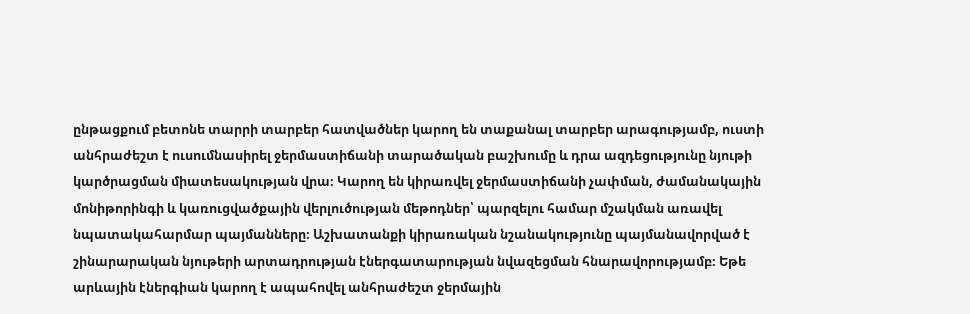ընթացքում բետոնե տարրի տարբեր հատվածներ կարող են տաքանալ տարբեր արագությամբ, ուստի անհրաժեշտ է ուսումնասիրել ջերմաստիճանի տարածական բաշխումը և դրա ազդեցությունը նյութի կարծրացման միատեսակության վրա։ Կարող են կիրառվել ջերմաստիճանի չափման, ժամանակային մոնիթորինգի և կառուցվածքային վերլուծության մեթոդներ՝ պարզելու համար մշակման առավել նպատակահարմար պայմանները։ Աշխատանքի կիրառական նշանակությունը պայմանավորված է շինարարական նյութերի արտադրության էներգատարության նվազեցման հնարավորությամբ։ Եթե արևային էներգիան կարող է ապահովել անհրաժեշտ ջերմային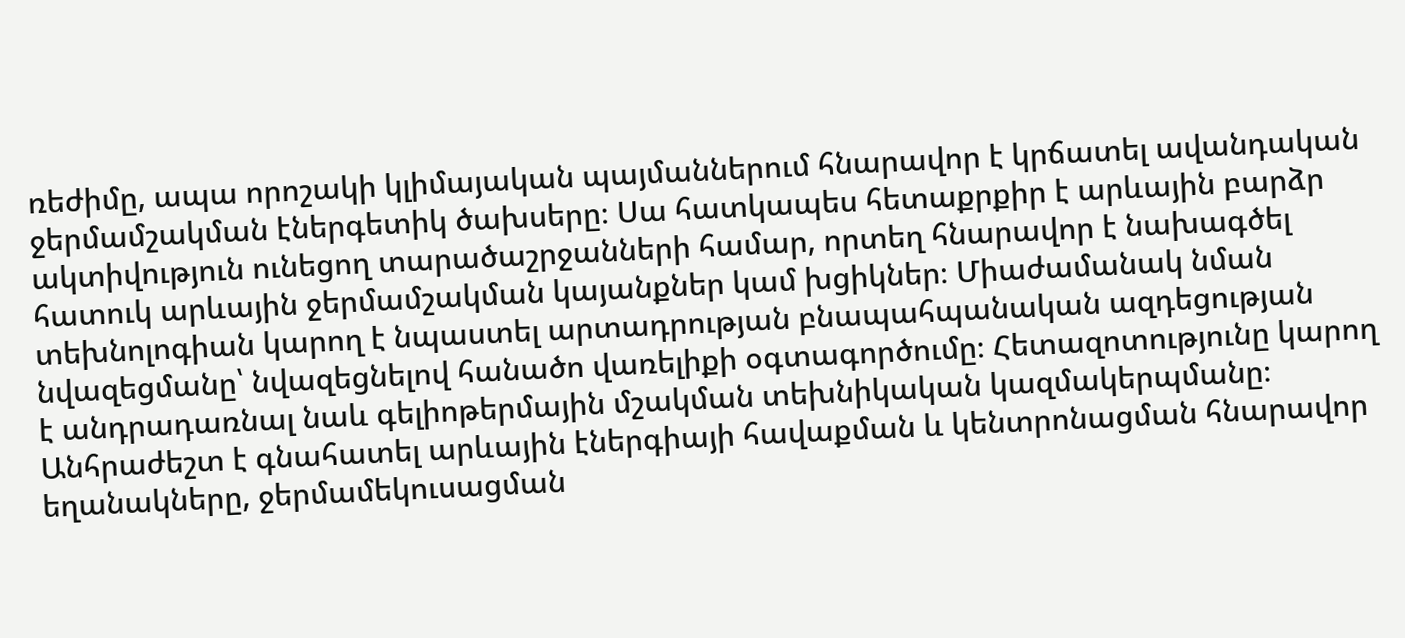ռեժիմը, ապա որոշակի կլիմայական պայմաններում հնարավոր է կրճատել ավանդական ջերմամշակման էներգետիկ ծախսերը։ Սա հատկապես հետաքրքիր է արևային բարձր ակտիվություն ունեցող տարածաշրջանների համար, որտեղ հնարավոր է նախագծել հատուկ արևային ջերմամշակման կայանքներ կամ խցիկներ։ Միաժամանակ նման տեխնոլոգիան կարող է նպաստել արտադրության բնապահպանական ազդեցության նվազեցմանը՝ նվազեցնելով հանածո վառելիքի օգտագործումը։ Հետազոտությունը կարող է անդրադառնալ նաև գելիոթերմային մշակման տեխնիկական կազմակերպմանը։ Անհրաժեշտ է գնահատել արևային էներգիայի հավաքման և կենտրոնացման հնարավոր եղանակները, ջերմամեկուսացման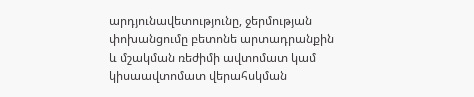արդյունավետությունը, ջերմության փոխանցումը բետոնե արտադրանքին և մշակման ռեժիմի ավտոմատ կամ կիսաավտոմատ վերահսկման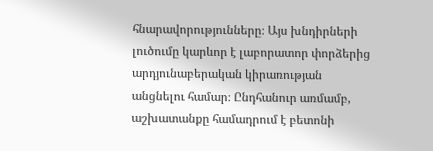հնարավորությունները։ Այս խնդիրների լուծումը կարևոր է լաբորատոր փորձերից արդյունաբերական կիրառության անցնելու համար։ Ընդհանուր առմամբ, աշխատանքը համադրում է բետոնի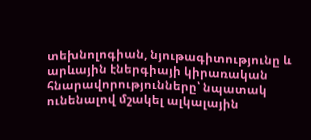տեխնոլոգիան, նյութագիտությունը և արևային էներգիայի կիրառական հնարավորությունները՝ նպատակ ունենալով մշակել ալկալային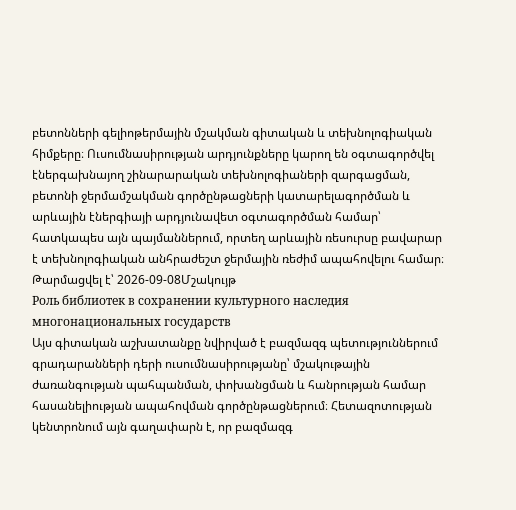բետոնների գելիոթերմային մշակման գիտական և տեխնոլոգիական հիմքերը։ Ուսումնասիրության արդյունքները կարող են օգտագործվել էներգախնայող շինարարական տեխնոլոգիաների զարգացման, բետոնի ջերմամշակման գործընթացների կատարելագործման և արևային էներգիայի արդյունավետ օգտագործման համար՝ հատկապես այն պայմաններում, որտեղ արևային ռեսուրսը բավարար է տեխնոլոգիական անհրաժեշտ ջերմային ռեժիմ ապահովելու համար։
Թարմացվել է՝ 2026-09-08Մշակույթ
Роль библиотек в сохранении культурного наследия многонациональных государств
Այս գիտական աշխատանքը նվիրված է բազմազգ պետություններում գրադարանների դերի ուսումնասիրությանը՝ մշակութային ժառանգության պահպանման, փոխանցման և հանրության համար հասանելիության ապահովման գործընթացներում։ Հետազոտության կենտրոնում այն գաղափարն է, որ բազմազգ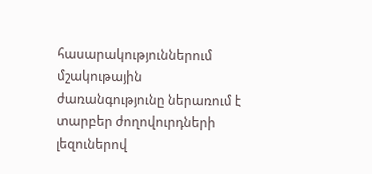հասարակություններում մշակութային ժառանգությունը ներառում է տարբեր ժողովուրդների լեզուներով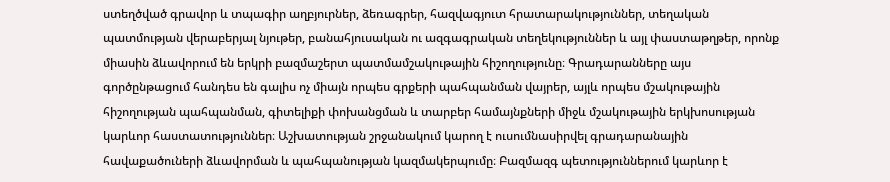ստեղծված գրավոր և տպագիր աղբյուրներ, ձեռագրեր, հազվագյուտ հրատարակություններ, տեղական պատմության վերաբերյալ նյութեր, բանահյուսական ու ազգագրական տեղեկություններ և այլ փաստաթղթեր, որոնք միասին ձևավորում են երկրի բազմաշերտ պատմամշակութային հիշողությունը։ Գրադարանները այս գործընթացում հանդես են գալիս ոչ միայն որպես գրքերի պահպանման վայրեր, այլև որպես մշակութային հիշողության պահպանման, գիտելիքի փոխանցման և տարբեր համայնքների միջև մշակութային երկխոսության կարևոր հաստատություններ։ Աշխատության շրջանակում կարող է ուսումնասիրվել գրադարանային հավաքածուների ձևավորման և պահպանության կազմակերպումը։ Բազմազգ պետություններում կարևոր է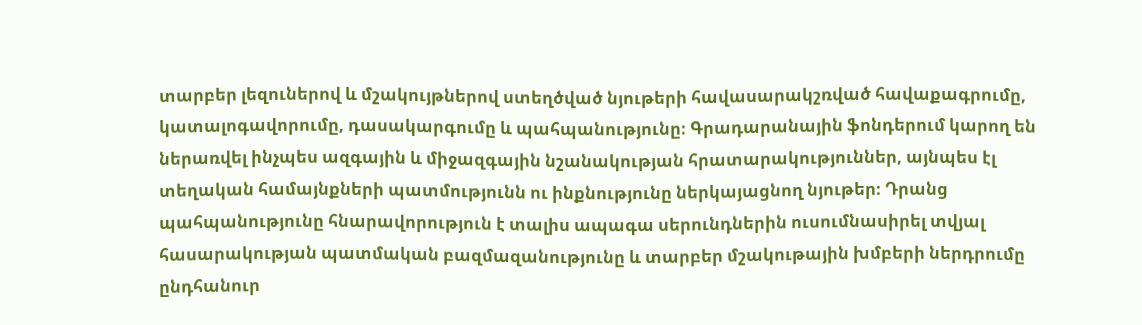տարբեր լեզուներով և մշակույթներով ստեղծված նյութերի հավասարակշռված հավաքագրումը, կատալոգավորումը, դասակարգումը և պահպանությունը։ Գրադարանային ֆոնդերում կարող են ներառվել ինչպես ազգային և միջազգային նշանակության հրատարակություններ, այնպես էլ տեղական համայնքների պատմությունն ու ինքնությունը ներկայացնող նյութեր։ Դրանց պահպանությունը հնարավորություն է տալիս ապագա սերունդներին ուսումնասիրել տվյալ հասարակության պատմական բազմազանությունը և տարբեր մշակութային խմբերի ներդրումը ընդհանուր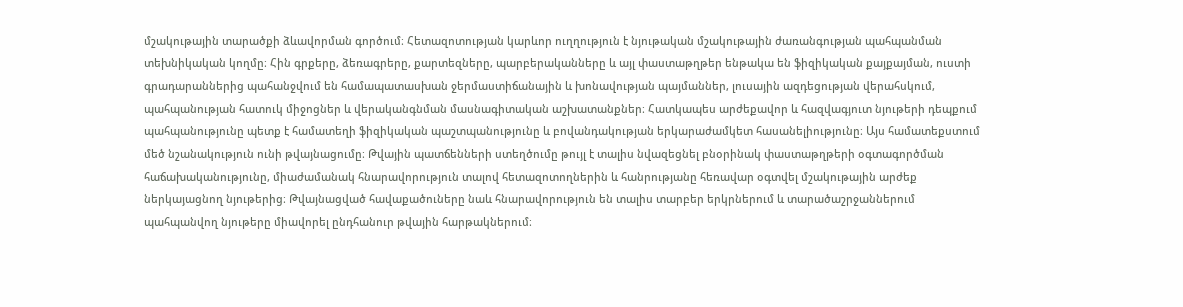մշակութային տարածքի ձևավորման գործում։ Հետազոտության կարևոր ուղղություն է նյութական մշակութային ժառանգության պահպանման տեխնիկական կողմը։ Հին գրքերը, ձեռագրերը, քարտեզները, պարբերականները և այլ փաստաթղթեր ենթակա են ֆիզիկական քայքայման, ուստի գրադարաններից պահանջվում են համապատասխան ջերմաստիճանային և խոնավության պայմաններ, լուսային ազդեցության վերահսկում, պահպանության հատուկ միջոցներ և վերականգնման մասնագիտական աշխատանքներ։ Հատկապես արժեքավոր և հազվագյուտ նյութերի դեպքում պահպանությունը պետք է համատեղի ֆիզիկական պաշտպանությունը և բովանդակության երկարաժամկետ հասանելիությունը։ Այս համատեքստում մեծ նշանակություն ունի թվայնացումը։ Թվային պատճենների ստեղծումը թույլ է տալիս նվազեցնել բնօրինակ փաստաթղթերի օգտագործման հաճախականությունը, միաժամանակ հնարավորություն տալով հետազոտողներին և հանրությանը հեռավար օգտվել մշակութային արժեք ներկայացնող նյութերից։ Թվայնացված հավաքածուները նաև հնարավորություն են տալիս տարբեր երկրներում և տարածաշրջաններում պահպանվող նյութերը միավորել ընդհանուր թվային հարթակներում։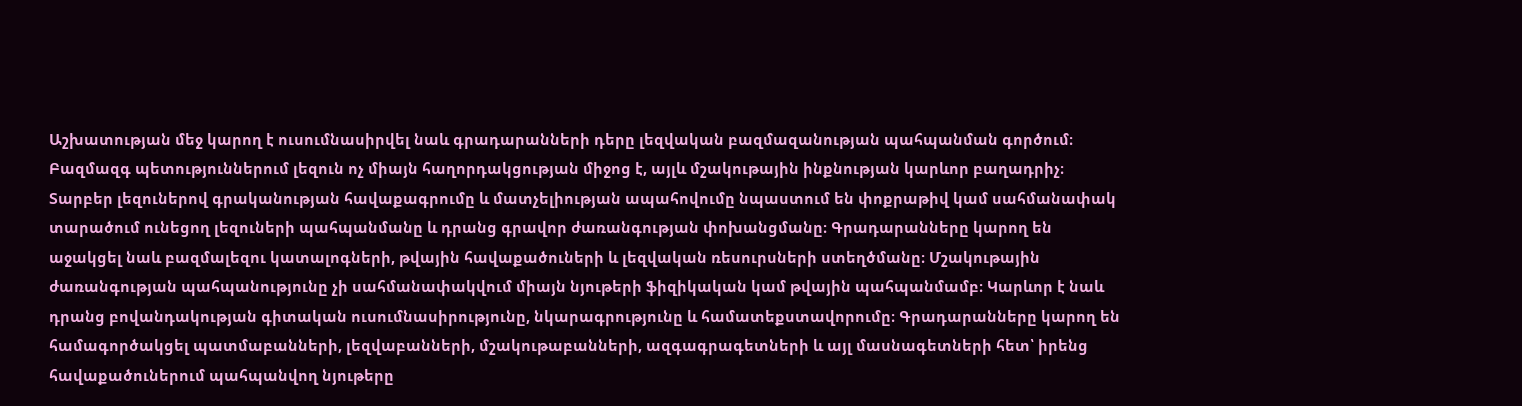Աշխատության մեջ կարող է ուսումնասիրվել նաև գրադարանների դերը լեզվական բազմազանության պահպանման գործում։ Բազմազգ պետություններում լեզուն ոչ միայն հաղորդակցության միջոց է, այլև մշակութային ինքնության կարևոր բաղադրիչ։ Տարբեր լեզուներով գրականության հավաքագրումը և մատչելիության ապահովումը նպաստում են փոքրաթիվ կամ սահմանափակ տարածում ունեցող լեզուների պահպանմանը և դրանց գրավոր ժառանգության փոխանցմանը։ Գրադարանները կարող են աջակցել նաև բազմալեզու կատալոգների, թվային հավաքածուների և լեզվական ռեսուրսների ստեղծմանը։ Մշակութային ժառանգության պահպանությունը չի սահմանափակվում միայն նյութերի ֆիզիկական կամ թվային պահպանմամբ։ Կարևոր է նաև դրանց բովանդակության գիտական ուսումնասիրությունը, նկարագրությունը և համատեքստավորումը։ Գրադարանները կարող են համագործակցել պատմաբանների, լեզվաբանների, մշակութաբանների, ազգագրագետների և այլ մասնագետների հետ՝ իրենց հավաքածուներում պահպանվող նյութերը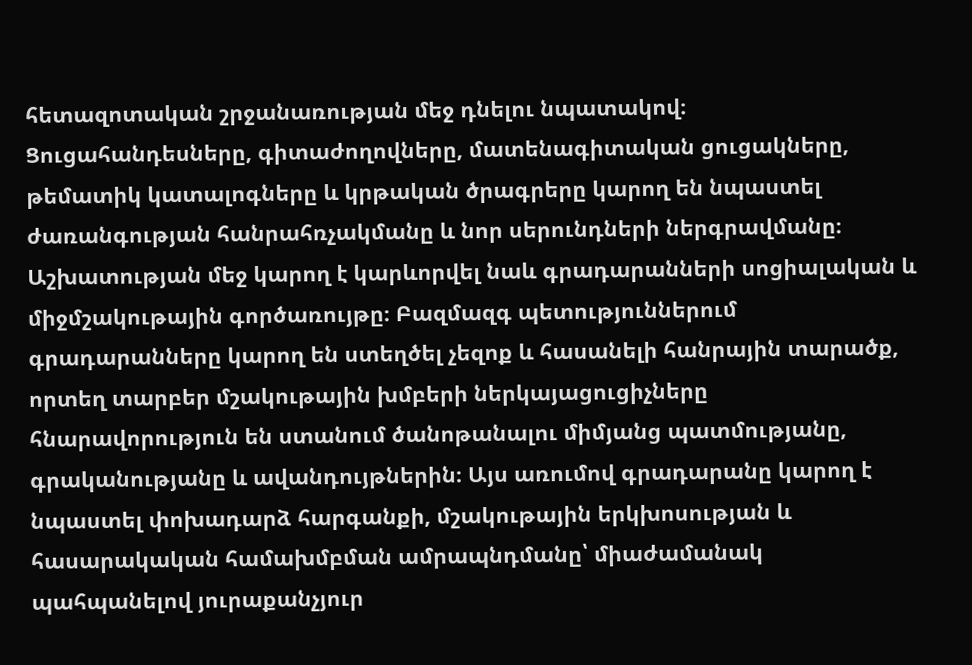հետազոտական շրջանառության մեջ դնելու նպատակով։ Ցուցահանդեսները, գիտաժողովները, մատենագիտական ցուցակները, թեմատիկ կատալոգները և կրթական ծրագրերը կարող են նպաստել ժառանգության հանրահռչակմանը և նոր սերունդների ներգրավմանը։ Աշխատության մեջ կարող է կարևորվել նաև գրադարանների սոցիալական և միջմշակութային գործառույթը։ Բազմազգ պետություններում գրադարանները կարող են ստեղծել չեզոք և հասանելի հանրային տարածք, որտեղ տարբեր մշակութային խմբերի ներկայացուցիչները հնարավորություն են ստանում ծանոթանալու միմյանց պատմությանը, գրականությանը և ավանդույթներին։ Այս առումով գրադարանը կարող է նպաստել փոխադարձ հարգանքի, մշակութային երկխոսության և հասարակական համախմբման ամրապնդմանը՝ միաժամանակ պահպանելով յուրաքանչյուր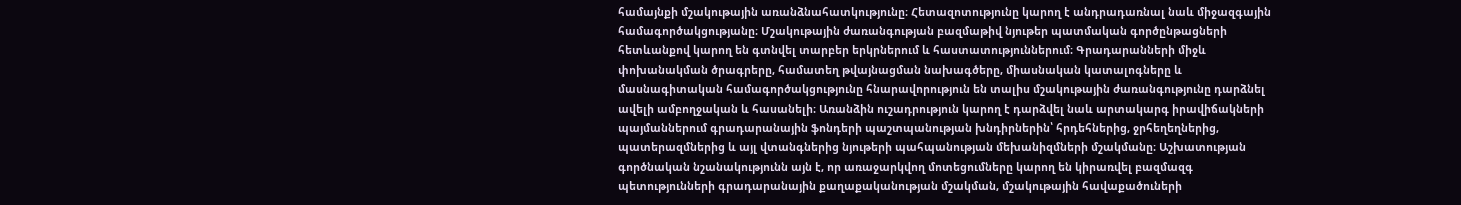համայնքի մշակութային առանձնահատկությունը։ Հետազոտությունը կարող է անդրադառնալ նաև միջազգային համագործակցությանը։ Մշակութային ժառանգության բազմաթիվ նյութեր պատմական գործընթացների հետևանքով կարող են գտնվել տարբեր երկրներում և հաստատություններում։ Գրադարանների միջև փոխանակման ծրագրերը, համատեղ թվայնացման նախագծերը, միասնական կատալոգները և մասնագիտական համագործակցությունը հնարավորություն են տալիս մշակութային ժառանգությունը դարձնել ավելի ամբողջական և հասանելի։ Առանձին ուշադրություն կարող է դարձվել նաև արտակարգ իրավիճակների պայմաններում գրադարանային ֆոնդերի պաշտպանության խնդիրներին՝ հրդեհներից, ջրհեղեղներից, պատերազմներից և այլ վտանգներից նյութերի պահպանության մեխանիզմների մշակմանը։ Աշխատության գործնական նշանակությունն այն է, որ առաջարկվող մոտեցումները կարող են կիրառվել բազմազգ պետությունների գրադարանային քաղաքականության մշակման, մշակութային հավաքածուների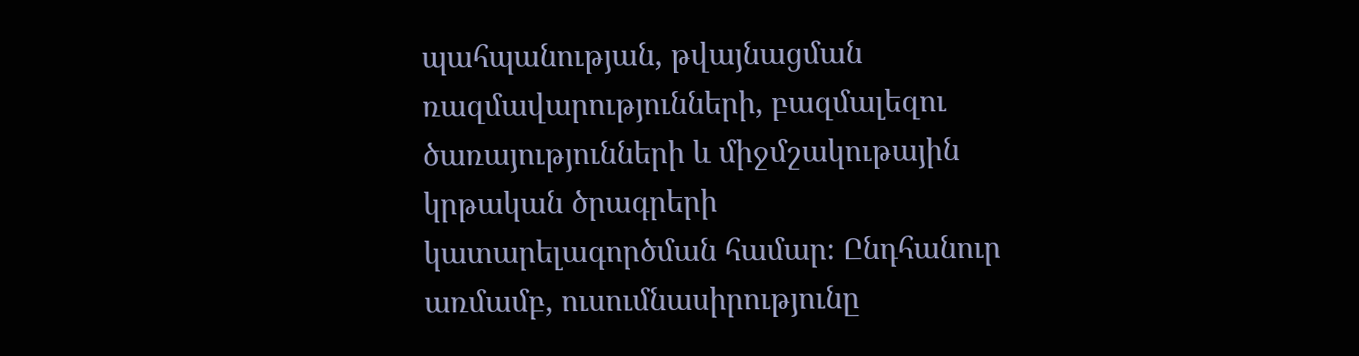պահպանության, թվայնացման ռազմավարությունների, բազմալեզու ծառայությունների և միջմշակութային կրթական ծրագրերի կատարելագործման համար։ Ընդհանուր առմամբ, ուսումնասիրությունը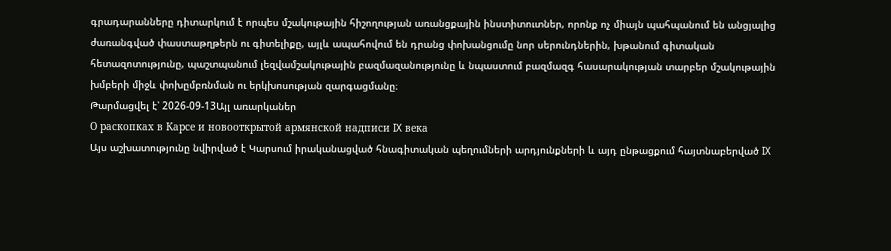գրադարանները դիտարկում է որպես մշակութային հիշողության առանցքային ինստիտուտներ, որոնք ոչ միայն պահպանում են անցյալից ժառանգված փաստաթղթերն ու գիտելիքը, այլև ապահովում են դրանց փոխանցումը նոր սերունդներին, խթանում գիտական հետազոտությունը, պաշտպանում լեզվամշակութային բազմազանությունը և նպաստում բազմազգ հասարակության տարբեր մշակութային խմբերի միջև փոխըմբռնման ու երկխոսության զարգացմանը։
Թարմացվել է՝ 2026-09-13Այլ առարկաներ
О раскопках в Карсе и новооткрытой армянской надписи IX века
Այս աշխատությունը նվիրված է Կարսում իրականացված հնագիտական պեղումների արդյունքների և այդ ընթացքում հայտնաբերված IX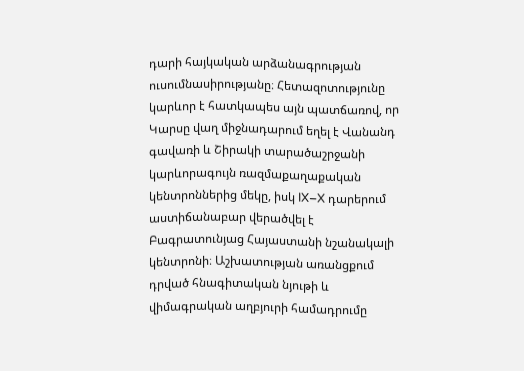դարի հայկական արձանագրության ուսումնասիրությանը։ Հետազոտությունը կարևոր է հատկապես այն պատճառով, որ Կարսը վաղ միջնադարում եղել է Վանանդ գավառի և Շիրակի տարածաշրջանի կարևորագույն ռազմաքաղաքական կենտրոններից մեկը, իսկ IX–X դարերում աստիճանաբար վերածվել է Բագրատունյաց Հայաստանի նշանակալի կենտրոնի։ Աշխատության առանցքում դրված հնագիտական նյութի և վիմագրական աղբյուրի համադրումը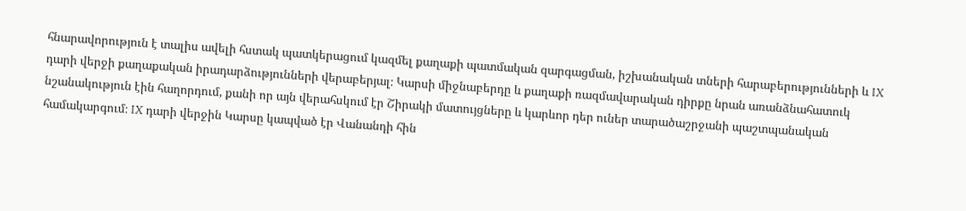հնարավորություն է տալիս ավելի հստակ պատկերացում կազմել քաղաքի պատմական զարգացման, իշխանական տների հարաբերությունների և IX դարի վերջի քաղաքական իրադարձությունների վերաբերյալ։ Կարսի միջնաբերդը և քաղաքի ռազմավարական դիրքը նրան առանձնահատուկ նշանակություն էին հաղորդում, քանի որ այն վերահսկում էր Շիրակի մատույցները և կարևոր դեր ուներ տարածաշրջանի պաշտպանական համակարգում։ IX դարի վերջին Կարսը կապված էր Վանանդի հին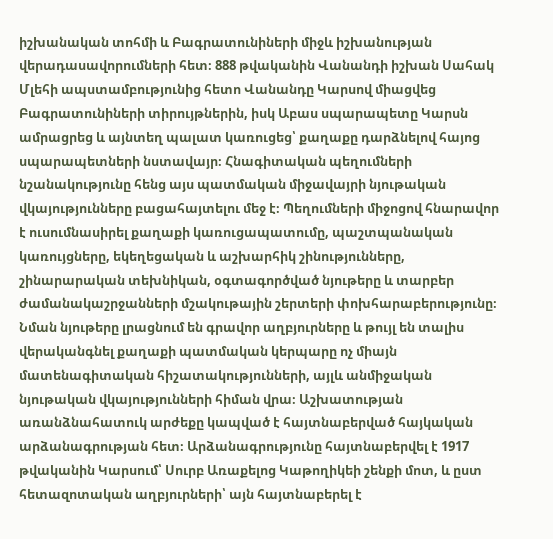իշխանական տոհմի և Բագրատունիների միջև իշխանության վերադասավորումների հետ։ 888 թվականին Վանանդի իշխան Սահակ Մլեհի ապստամբությունից հետո Վանանդը Կարսով միացվեց Բագրատունիների տիրույթներին, իսկ Աբաս սպարապետը Կարսն ամրացրեց և այնտեղ պալատ կառուցեց՝ քաղաքը դարձնելով հայոց սպարապետների նստավայր։ Հնագիտական պեղումների նշանակությունը հենց այս պատմական միջավայրի նյութական վկայությունները բացահայտելու մեջ է։ Պեղումների միջոցով հնարավոր է ուսումնասիրել քաղաքի կառուցապատումը, պաշտպանական կառույցները, եկեղեցական և աշխարհիկ շինությունները, շինարարական տեխնիկան, օգտագործված նյութերը և տարբեր ժամանակաշրջանների մշակութային շերտերի փոխհարաբերությունը։ Նման նյութերը լրացնում են գրավոր աղբյուրները և թույլ են տալիս վերականգնել քաղաքի պատմական կերպարը ոչ միայն մատենագիտական հիշատակությունների, այլև անմիջական նյութական վկայությունների հիման վրա։ Աշխատության առանձնահատուկ արժեքը կապված է հայտնաբերված հայկական արձանագրության հետ։ Արձանագրությունը հայտնաբերվել է 1917 թվականին Կարսում՝ Սուրբ Առաքելոց Կաթողիկեի շենքի մոտ, և ըստ հետազոտական աղբյուրների՝ այն հայտնաբերել է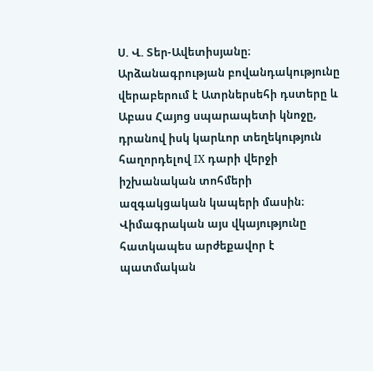Ս. Վ. Տեր-Ավետիսյանը։ Արձանագրության բովանդակությունը վերաբերում է Ատրներսեհի դստերը և Աբաս Հայոց սպարապետի կնոջը, դրանով իսկ կարևոր տեղեկություն հաղորդելով IX դարի վերջի իշխանական տոհմերի ազգակցական կապերի մասին։ Վիմագրական այս վկայությունը հատկապես արժեքավոր է պատմական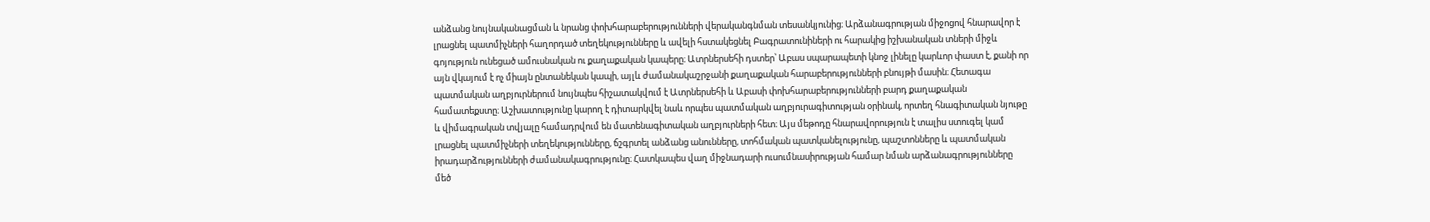անձանց նույնականացման և նրանց փոխհարաբերությունների վերականգնման տեսանկյունից։ Արձանագրության միջոցով հնարավոր է լրացնել պատմիչների հաղորդած տեղեկությունները և ավելի հստակեցնել Բագրատունիների ու հարակից իշխանական տների միջև գոյություն ունեցած ամուսնական ու քաղաքական կապերը։ Ատրներսեհի դստեր՝ Աբաս սպարապետի կնոջ լինելը կարևոր փաստ է, քանի որ այն վկայում է ոչ միայն ընտանեկան կապի, այլև ժամանակաշրջանի քաղաքական հարաբերությունների բնույթի մասին։ Հետագա պատմական աղբյուրներում նույնպես հիշատակվում է Ատրներսեհի և Աբասի փոխհարաբերությունների բարդ քաղաքական համատեքստը։ Աշխատությունը կարող է դիտարկվել նաև որպես պատմական աղբյուրագիտության օրինակ, որտեղ հնագիտական նյութը և վիմագրական տվյալը համադրվում են մատենագիտական աղբյուրների հետ։ Այս մեթոդը հնարավորություն է տալիս ստուգել կամ լրացնել պատմիչների տեղեկությունները, ճշգրտել անձանց անունները, տոհմական պատկանելությունը, պաշտոնները և պատմական իրադարձությունների ժամանակագրությունը։ Հատկապես վաղ միջնադարի ուսումնասիրության համար նման արձանագրությունները մեծ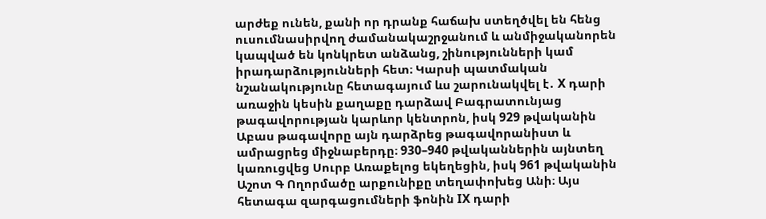արժեք ունեն, քանի որ դրանք հաճախ ստեղծվել են հենց ուսումնասիրվող ժամանակաշրջանում և անմիջականորեն կապված են կոնկրետ անձանց, շինությունների կամ իրադարձությունների հետ։ Կարսի պատմական նշանակությունը հետագայում ևս շարունակվել է․ X դարի առաջին կեսին քաղաքը դարձավ Բագրատունյաց թագավորության կարևոր կենտրոն, իսկ 929 թվականին Աբաս թագավորը այն դարձրեց թագավորանիստ և ամրացրեց միջնաբերդը։ 930–940 թվականներին այնտեղ կառուցվեց Սուրբ Առաքելոց եկեղեցին, իսկ 961 թվականին Աշոտ Գ Ողորմածը արքունիքը տեղափոխեց Անի։ Այս հետագա զարգացումների ֆոնին IX դարի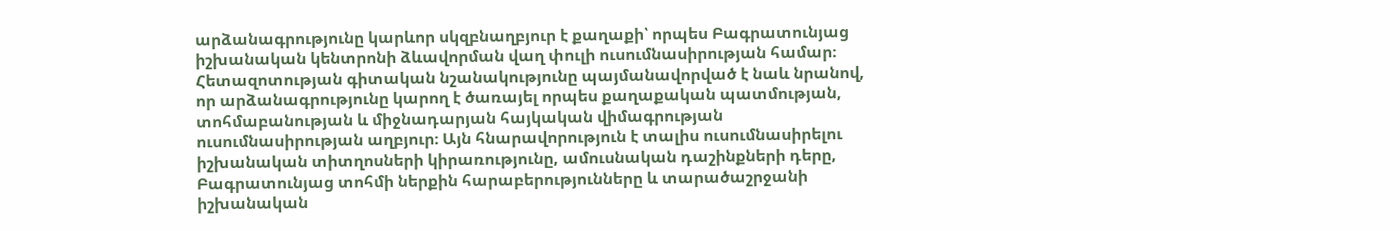արձանագրությունը կարևոր սկզբնաղբյուր է քաղաքի՝ որպես Բագրատունյաց իշխանական կենտրոնի ձևավորման վաղ փուլի ուսումնասիրության համար։ Հետազոտության գիտական նշանակությունը պայմանավորված է նաև նրանով, որ արձանագրությունը կարող է ծառայել որպես քաղաքական պատմության, տոհմաբանության և միջնադարյան հայկական վիմագրության ուսումնասիրության աղբյուր։ Այն հնարավորություն է տալիս ուսումնասիրելու իշխանական տիտղոսների կիրառությունը, ամուսնական դաշինքների դերը, Բագրատունյաց տոհմի ներքին հարաբերությունները և տարածաշրջանի իշխանական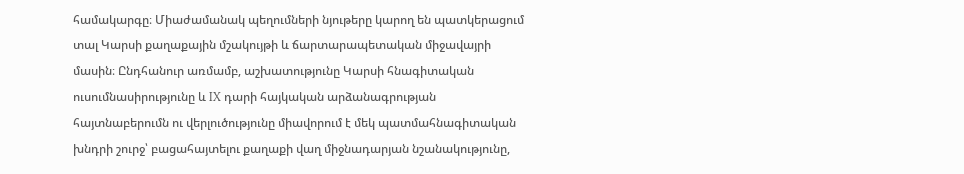համակարգը։ Միաժամանակ պեղումների նյութերը կարող են պատկերացում տալ Կարսի քաղաքային մշակույթի և ճարտարապետական միջավայրի մասին։ Ընդհանուր առմամբ, աշխատությունը Կարսի հնագիտական ուսումնասիրությունը և IX դարի հայկական արձանագրության հայտնաբերումն ու վերլուծությունը միավորում է մեկ պատմահնագիտական խնդրի շուրջ՝ բացահայտելու քաղաքի վաղ միջնադարյան նշանակությունը,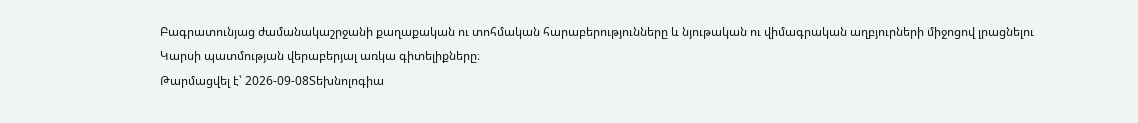Բագրատունյաց ժամանակաշրջանի քաղաքական ու տոհմական հարաբերությունները և նյութական ու վիմագրական աղբյուրների միջոցով լրացնելու Կարսի պատմության վերաբերյալ առկա գիտելիքները։
Թարմացվել է՝ 2026-09-08Տեխնոլոգիա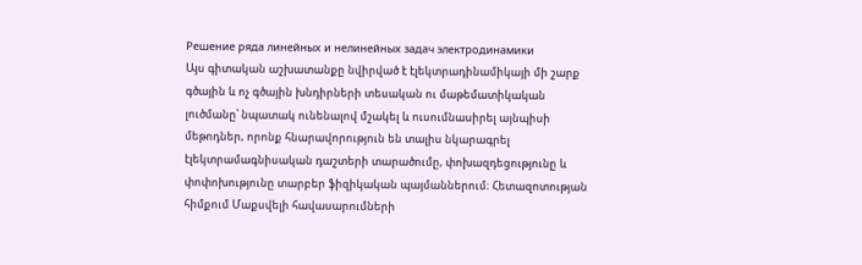Решение ряда линейных и нелинейных задач электродинамики
Այս գիտական աշխատանքը նվիրված է էլեկտրադինամիկայի մի շարք գծային և ոչ գծային խնդիրների տեսական ու մաթեմատիկական լուծմանը՝ նպատակ ունենալով մշակել և ուսումնասիրել այնպիսի մեթոդներ, որոնք հնարավորություն են տալիս նկարագրել էլեկտրամագնիսական դաշտերի տարածումը, փոխազդեցությունը և փոփոխությունը տարբեր ֆիզիկական պայմաններում։ Հետազոտության հիմքում Մաքսվելի հավասարումների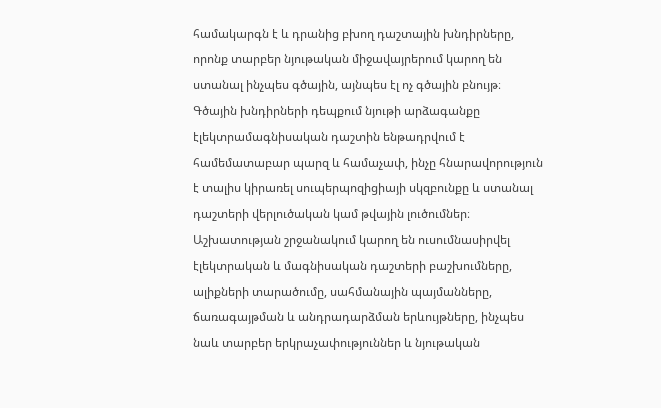համակարգն է և դրանից բխող դաշտային խնդիրները, որոնք տարբեր նյութական միջավայրերում կարող են ստանալ ինչպես գծային, այնպես էլ ոչ գծային բնույթ։ Գծային խնդիրների դեպքում նյութի արձագանքը էլեկտրամագնիսական դաշտին ենթադրվում է համեմատաբար պարզ և համաչափ, ինչը հնարավորություն է տալիս կիրառել սուպերպոզիցիայի սկզբունքը և ստանալ դաշտերի վերլուծական կամ թվային լուծումներ։ Աշխատության շրջանակում կարող են ուսումնասիրվել էլեկտրական և մագնիսական դաշտերի բաշխումները, ալիքների տարածումը, սահմանային պայմանները, ճառագայթման և անդրադարձման երևույթները, ինչպես նաև տարբեր երկրաչափություններ և նյութական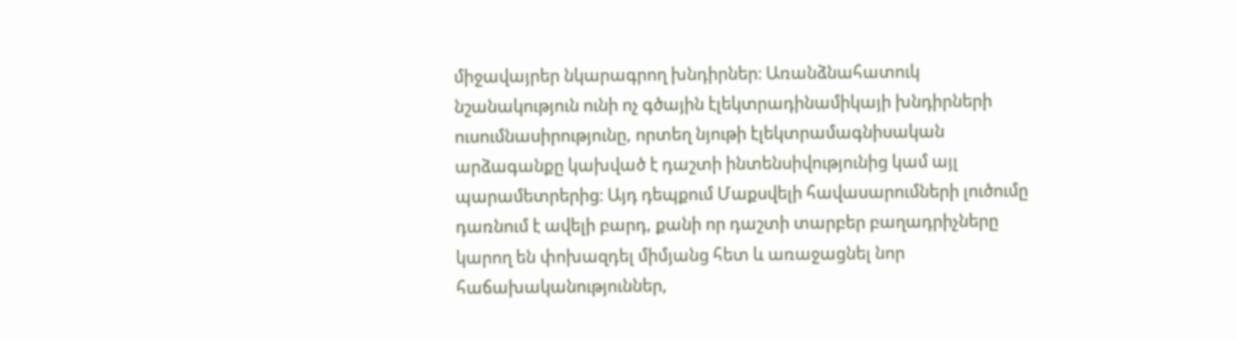միջավայրեր նկարագրող խնդիրներ։ Առանձնահատուկ նշանակություն ունի ոչ գծային էլեկտրադինամիկայի խնդիրների ուսումնասիրությունը, որտեղ նյութի էլեկտրամագնիսական արձագանքը կախված է դաշտի ինտենսիվությունից կամ այլ պարամետրերից։ Այդ դեպքում Մաքսվելի հավասարումների լուծումը դառնում է ավելի բարդ, քանի որ դաշտի տարբեր բաղադրիչները կարող են փոխազդել միմյանց հետ և առաջացնել նոր հաճախականություններ,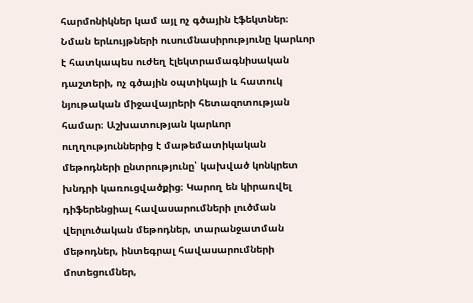հարմոնիկներ կամ այլ ոչ գծային էֆեկտներ։ Նման երևույթների ուսումնասիրությունը կարևոր է հատկապես ուժեղ էլեկտրամագնիսական դաշտերի, ոչ գծային օպտիկայի և հատուկ նյութական միջավայրերի հետազոտության համար։ Աշխատության կարևոր ուղղություններից է մաթեմատիկական մեթոդների ընտրությունը՝ կախված կոնկրետ խնդրի կառուցվածքից։ Կարող են կիրառվել դիֆերենցիալ հավասարումների լուծման վերլուծական մեթոդներ, տարանջատման մեթոդներ, ինտեգրալ հավասարումների մոտեցումներ,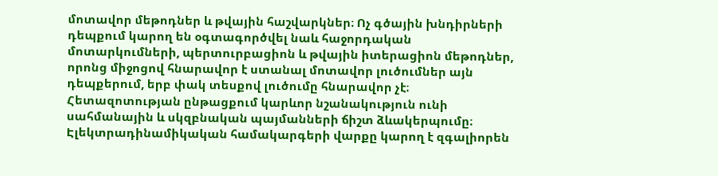մոտավոր մեթոդներ և թվային հաշվարկներ։ Ոչ գծային խնդիրների դեպքում կարող են օգտագործվել նաև հաջորդական մոտարկումների, պերտուրբացիոն և թվային իտերացիոն մեթոդներ, որոնց միջոցով հնարավոր է ստանալ մոտավոր լուծումներ այն դեպքերում, երբ փակ տեսքով լուծումը հնարավոր չէ։ Հետազոտության ընթացքում կարևոր նշանակություն ունի սահմանային և սկզբնական պայմանների ճիշտ ձևակերպումը։ Էլեկտրադինամիկական համակարգերի վարքը կարող է զգալիորեն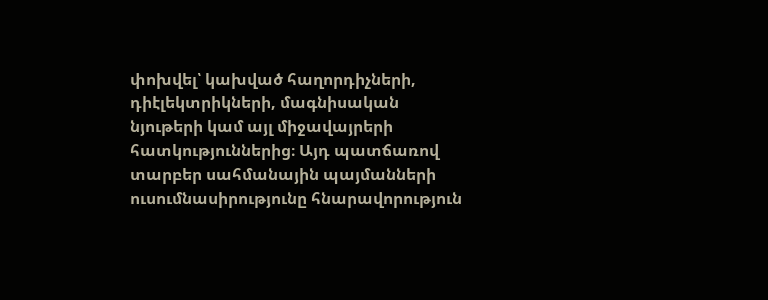փոխվել՝ կախված հաղորդիչների, դիէլեկտրիկների, մագնիսական նյութերի կամ այլ միջավայրերի հատկություններից։ Այդ պատճառով տարբեր սահմանային պայմանների ուսումնասիրությունը հնարավորություն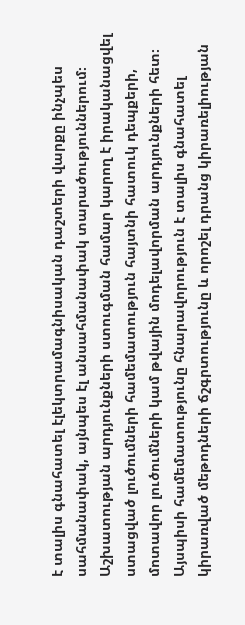է տալիս գնահատել էլեկտրամագնիսական դաշտերի վարքը ինչպես սահմանափակ, այնպես էլ անսահմանափակ տարածություններում։ Աշխատության արդյունքների ստուգման համար կարող է իրականացվել ստացված լուծումների համեմատություն հայտնի հատուկ դեպքերի, մոտավոր լուծումների կամ թվային մոդելավորման արդյունքների հետ։ Այսպիսի համեմատությունը հնարավորություն է տալիս գնահատել կիրառված մեթոդների ճշգրտությունը և որոշել դրանց կիրառելիության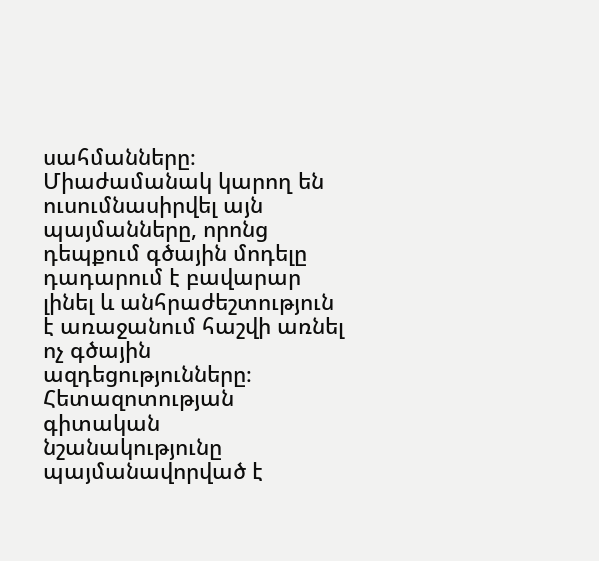սահմանները։ Միաժամանակ կարող են ուսումնասիրվել այն պայմանները, որոնց դեպքում գծային մոդելը դադարում է բավարար լինել և անհրաժեշտություն է առաջանում հաշվի առնել ոչ գծային ազդեցությունները։ Հետազոտության գիտական նշանակությունը պայմանավորված է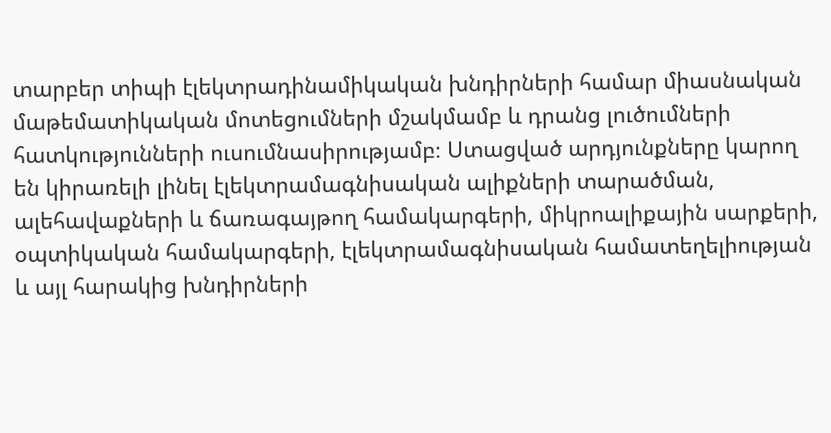տարբեր տիպի էլեկտրադինամիկական խնդիրների համար միասնական մաթեմատիկական մոտեցումների մշակմամբ և դրանց լուծումների հատկությունների ուսումնասիրությամբ։ Ստացված արդյունքները կարող են կիրառելի լինել էլեկտրամագնիսական ալիքների տարածման, ալեհավաքների և ճառագայթող համակարգերի, միկրոալիքային սարքերի, օպտիկական համակարգերի, էլեկտրամագնիսական համատեղելիության և այլ հարակից խնդիրների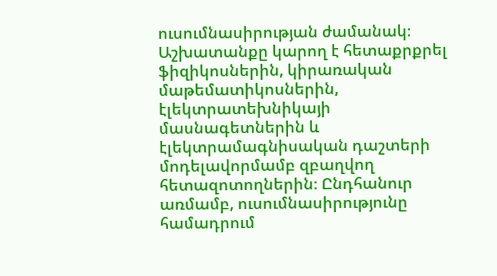ուսումնասիրության ժամանակ։ Աշխատանքը կարող է հետաքրքրել ֆիզիկոսներին, կիրառական մաթեմատիկոսներին, էլեկտրատեխնիկայի մասնագետներին և էլեկտրամագնիսական դաշտերի մոդելավորմամբ զբաղվող հետազոտողներին։ Ընդհանուր առմամբ, ուսումնասիրությունը համադրում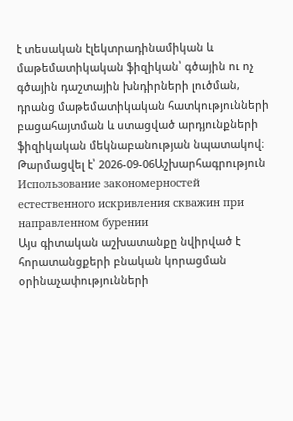է տեսական էլեկտրադինամիկան և մաթեմատիկական ֆիզիկան՝ գծային ու ոչ գծային դաշտային խնդիրների լուծման, դրանց մաթեմատիկական հատկությունների բացահայտման և ստացված արդյունքների ֆիզիկական մեկնաբանության նպատակով։
Թարմացվել է՝ 2026-09-06Աշխարհագրություն
Использование закономерностей естественного искривления скважин при направленном бурении
Այս գիտական աշխատանքը նվիրված է հորատանցքերի բնական կորացման օրինաչափությունների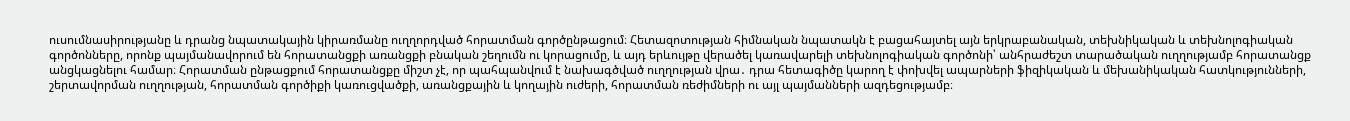ուսումնասիրությանը և դրանց նպատակային կիրառմանը ուղղորդված հորատման գործընթացում։ Հետազոտության հիմնական նպատակն է բացահայտել այն երկրաբանական, տեխնիկական և տեխնոլոգիական գործոնները, որոնք պայմանավորում են հորատանցքի առանցքի բնական շեղումն ու կորացումը, և այդ երևույթը վերածել կառավարելի տեխնոլոգիական գործոնի՝ անհրաժեշտ տարածական ուղղությամբ հորատանցք անցկացնելու համար։ Հորատման ընթացքում հորատանցքը միշտ չէ, որ պահպանվում է նախագծված ուղղության վրա․ դրա հետագիծը կարող է փոխվել ապարների ֆիզիկական և մեխանիկական հատկությունների, շերտավորման ուղղության, հորատման գործիքի կառուցվածքի, առանցքային և կողային ուժերի, հորատման ռեժիմների ու այլ պայմանների ազդեցությամբ։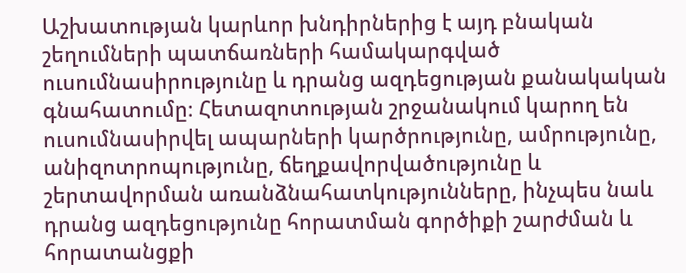Աշխատության կարևոր խնդիրներից է այդ բնական շեղումների պատճառների համակարգված ուսումնասիրությունը և դրանց ազդեցության քանակական գնահատումը։ Հետազոտության շրջանակում կարող են ուսումնասիրվել ապարների կարծրությունը, ամրությունը, անիզոտրոպությունը, ճեղքավորվածությունը և շերտավորման առանձնահատկությունները, ինչպես նաև դրանց ազդեցությունը հորատման գործիքի շարժման և հորատանցքի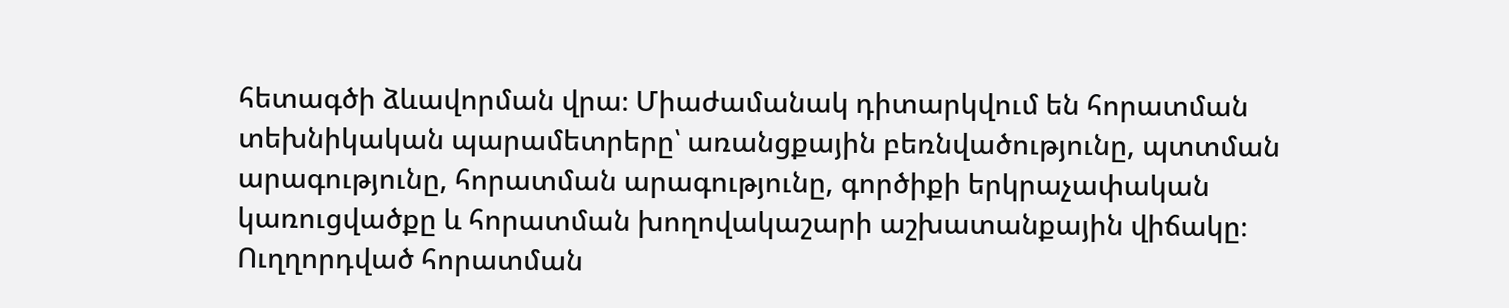հետագծի ձևավորման վրա։ Միաժամանակ դիտարկվում են հորատման տեխնիկական պարամետրերը՝ առանցքային բեռնվածությունը, պտտման արագությունը, հորատման արագությունը, գործիքի երկրաչափական կառուցվածքը և հորատման խողովակաշարի աշխատանքային վիճակը։ Ուղղորդված հորատման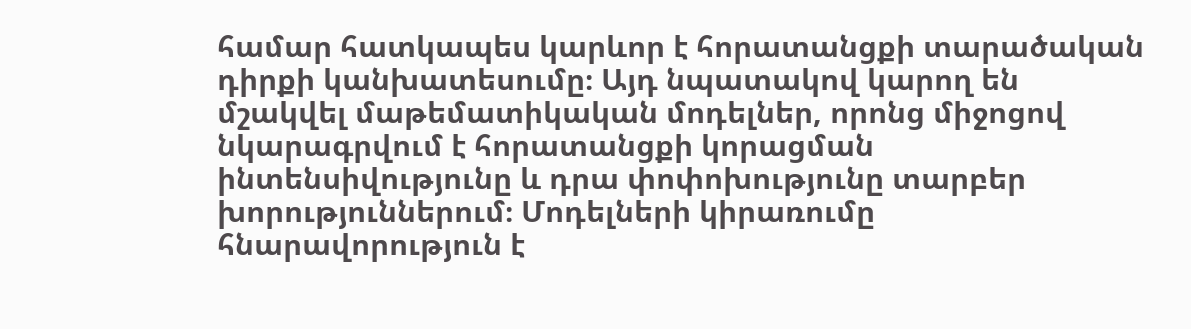համար հատկապես կարևոր է հորատանցքի տարածական դիրքի կանխատեսումը։ Այդ նպատակով կարող են մշակվել մաթեմատիկական մոդելներ, որոնց միջոցով նկարագրվում է հորատանցքի կորացման ինտենսիվությունը և դրա փոփոխությունը տարբեր խորություններում։ Մոդելների կիրառումը հնարավորություն է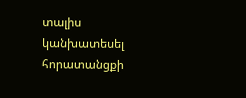տալիս կանխատեսել հորատանցքի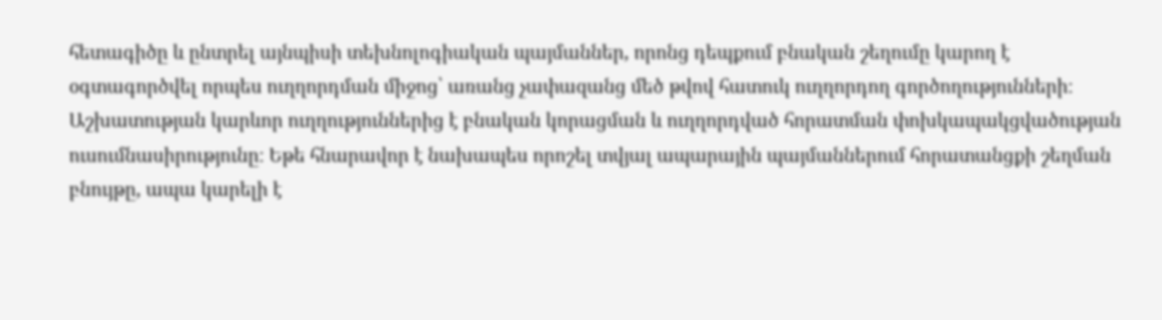հետագիծը և ընտրել այնպիսի տեխնոլոգիական պայմաններ, որոնց դեպքում բնական շեղումը կարող է օգտագործվել որպես ուղղորդման միջոց՝ առանց չափազանց մեծ թվով հատուկ ուղղորդող գործողությունների։ Աշխատության կարևոր ուղղություններից է բնական կորացման և ուղղորդված հորատման փոխկապակցվածության ուսումնասիրությունը։ Եթե հնարավոր է նախապես որոշել տվյալ ապարային պայմաններում հորատանցքի շեղման բնույթը, ապա կարելի է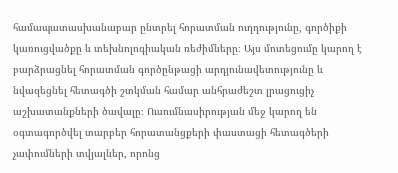համապատասխանաբար ընտրել հորատման ուղղությունը, գործիքի կառուցվածքը և տեխնոլոգիական ռեժիմները։ Այս մոտեցումը կարող է բարձրացնել հորատման գործընթացի արդյունավետությունը և նվազեցնել հետագծի շտկման համար անհրաժեշտ լրացուցիչ աշխատանքների ծավալը։ Ուսումնասիրության մեջ կարող են օգտագործվել տարբեր հորատանցքերի փաստացի հետագծերի չափումների տվյալներ, որոնց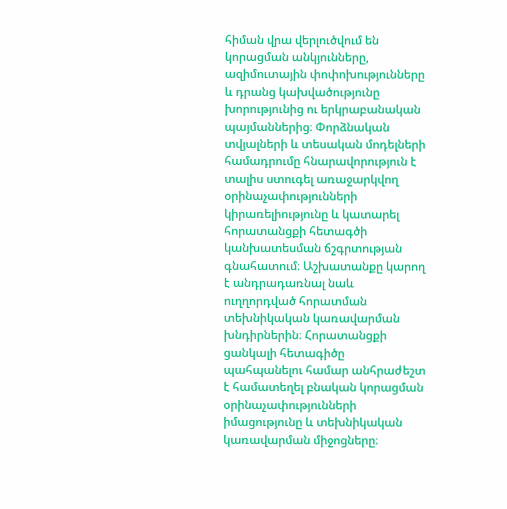հիման վրա վերլուծվում են կորացման անկյունները, ազիմուտային փոփոխությունները և դրանց կախվածությունը խորությունից ու երկրաբանական պայմաններից։ Փորձնական տվյալների և տեսական մոդելների համադրումը հնարավորություն է տալիս ստուգել առաջարկվող օրինաչափությունների կիրառելիությունը և կատարել հորատանցքի հետագծի կանխատեսման ճշգրտության գնահատում։ Աշխատանքը կարող է անդրադառնալ նաև ուղղորդված հորատման տեխնիկական կառավարման խնդիրներին։ Հորատանցքի ցանկալի հետագիծը պահպանելու համար անհրաժեշտ է համատեղել բնական կորացման օրինաչափությունների իմացությունը և տեխնիկական կառավարման միջոցները։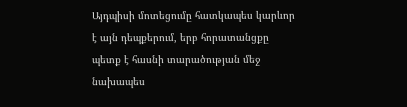Այդպիսի մոտեցումը հատկապես կարևոր է այն դեպքերում, երբ հորատանցքը պետք է հասնի տարածության մեջ նախապես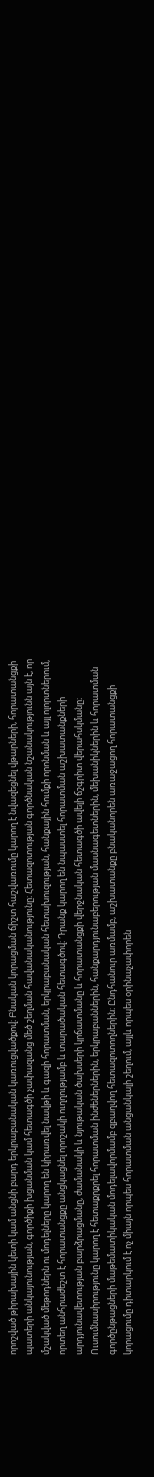որոշված թիրախային կետի կամ անցնի բարդ երկրաբանական կառուցվածքով։ Բնական կորացման ճիշտ հաշվառումը կարող է նվազեցնել վթարների, հորատանցքի պատերի անկայունության, գործիքի խցանման կամ հետագծի չափազանց մեծ շեղման հավանականությունը։ Հետազոտության գործնական նշանակությունն այն է, որ մշակված մեթոդներն ու մոդելները կարող են կիրառվել նավթի և գազի հորատման, երկրաբանական հետախուզության, հանքային հումքի որոնման և այլ ոլորտներում, որտեղ անհրաժեշտ է հորատանցքը անցկացնել որոշակի ուղղությամբ և տարածական հետագծով։ Դրանք կարող են նպաստել հորատման աշխատանքների արդյունավետության բարձրացմանը, ժամանակի և նյութական ծախսերի կրճատմանը և հորատանցքի վերջնական հետագծի ավելի ճշգրիտ վերահսկմանը։ Ուսումնասիրությունը կարող է հետաքրքրել հորատման ինժեներներին, երկրաբաններին, հանքարդյունաբերության մասնագետներին, մեխանիկներին և հորատման գործընթացների մաթեմատիկական մոդելավորմամբ զբաղվող հետազոտողներին։ Ընդհանուր առմամբ, աշխատանքը բնականորեն առաջացող հորատանցքի կորացումը դիտարկում է ոչ միայն որպես հորատման անցանկալի շեղում, այլև որպես օրինաչափորեն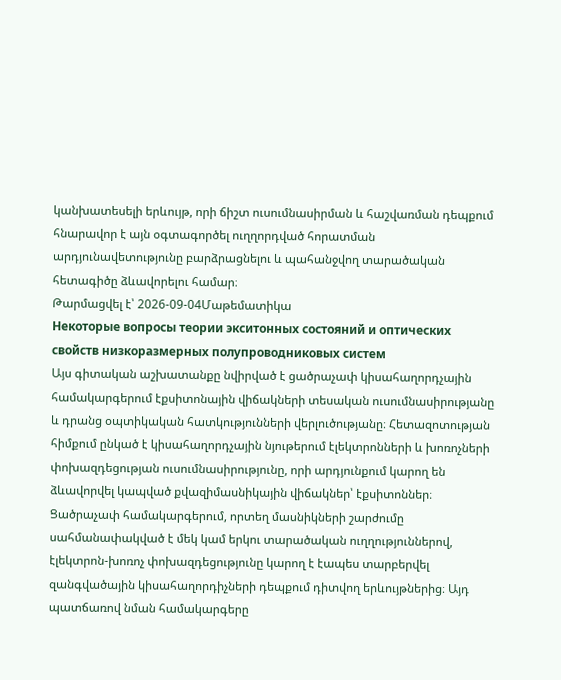կանխատեսելի երևույթ, որի ճիշտ ուսումնասիրման և հաշվառման դեպքում հնարավոր է այն օգտագործել ուղղորդված հորատման արդյունավետությունը բարձրացնելու և պահանջվող տարածական հետագիծը ձևավորելու համար։
Թարմացվել է՝ 2026-09-04Մաթեմատիկա
Некоторые вопросы теории экситонных состояний и оптических свойств низкоразмерных полупроводниковых систем
Այս գիտական աշխատանքը նվիրված է ցածրաչափ կիսահաղորդչային համակարգերում էքսիտոնային վիճակների տեսական ուսումնասիրությանը և դրանց օպտիկական հատկությունների վերլուծությանը։ Հետազոտության հիմքում ընկած է կիսահաղորդչային նյութերում էլեկտրոնների և խոռոչների փոխազդեցության ուսումնասիրությունը, որի արդյունքում կարող են ձևավորվել կապված քվազիմասնիկային վիճակներ՝ էքսիտոններ։ Ցածրաչափ համակարգերում, որտեղ մասնիկների շարժումը սահմանափակված է մեկ կամ երկու տարածական ուղղություններով, էլեկտրոն-խոռոչ փոխազդեցությունը կարող է էապես տարբերվել զանգվածային կիսահաղորդիչների դեպքում դիտվող երևույթներից։ Այդ պատճառով նման համակարգերը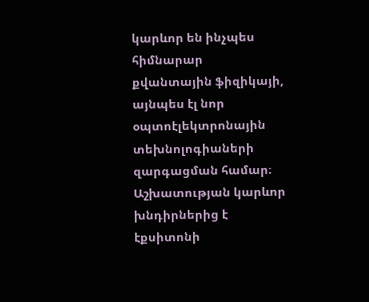կարևոր են ինչպես հիմնարար քվանտային ֆիզիկայի, այնպես էլ նոր օպտոէլեկտրոնային տեխնոլոգիաների զարգացման համար։ Աշխատության կարևոր խնդիրներից է էքսիտոնի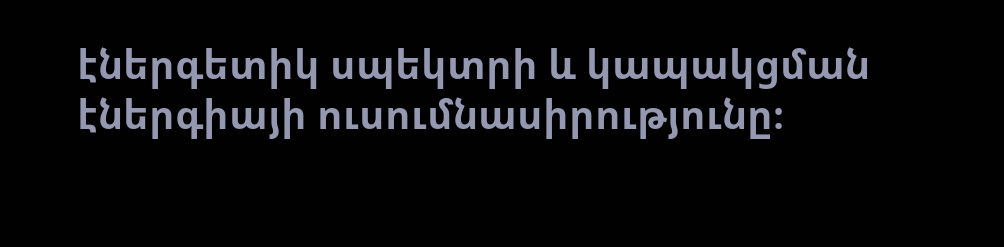էներգետիկ սպեկտրի և կապակցման էներգիայի ուսումնասիրությունը։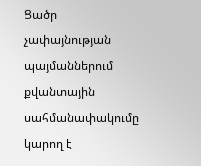Ցածր չափայնության պայմաններում քվանտային սահմանափակումը կարող է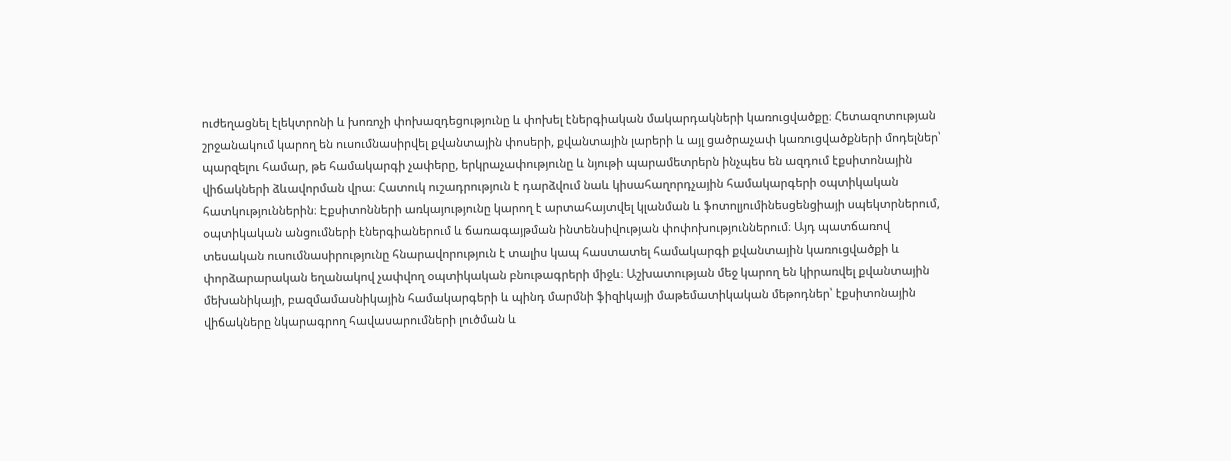ուժեղացնել էլեկտրոնի և խոռոչի փոխազդեցությունը և փոխել էներգիական մակարդակների կառուցվածքը։ Հետազոտության շրջանակում կարող են ուսումնասիրվել քվանտային փոսերի, քվանտային լարերի և այլ ցածրաչափ կառուցվածքների մոդելներ՝ պարզելու համար, թե համակարգի չափերը, երկրաչափությունը և նյութի պարամետրերն ինչպես են ազդում էքսիտոնային վիճակների ձևավորման վրա։ Հատուկ ուշադրություն է դարձվում նաև կիսահաղորդչային համակարգերի օպտիկական հատկություններին։ Էքսիտոնների առկայությունը կարող է արտահայտվել կլանման և ֆոտոլյումինեսցենցիայի սպեկտրներում, օպտիկական անցումների էներգիաներում և ճառագայթման ինտենսիվության փոփոխություններում։ Այդ պատճառով տեսական ուսումնասիրությունը հնարավորություն է տալիս կապ հաստատել համակարգի քվանտային կառուցվածքի և փորձարարական եղանակով չափվող օպտիկական բնութագրերի միջև։ Աշխատության մեջ կարող են կիրառվել քվանտային մեխանիկայի, բազմամասնիկային համակարգերի և պինդ մարմնի ֆիզիկայի մաթեմատիկական մեթոդներ՝ էքսիտոնային վիճակները նկարագրող հավասարումների լուծման և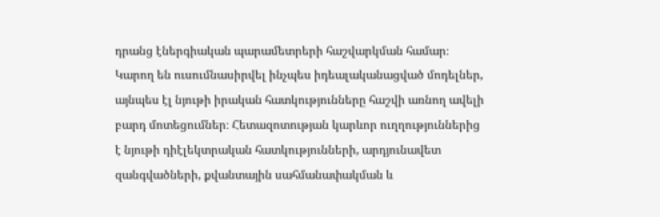դրանց էներգիական պարամետրերի հաշվարկման համար։ Կարող են ուսումնասիրվել ինչպես իդեալականացված մոդելներ, այնպես էլ նյութի իրական հատկությունները հաշվի առնող ավելի բարդ մոտեցումներ։ Հետազոտության կարևոր ուղղություններից է նյութի դիէլեկտրական հատկությունների, արդյունավետ զանգվածների, քվանտային սահմանափակման և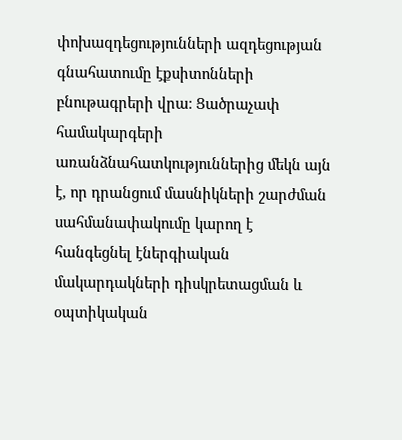փոխազդեցությունների ազդեցության գնահատումը էքսիտոնների բնութագրերի վրա։ Ցածրաչափ համակարգերի առանձնահատկություններից մեկն այն է, որ դրանցում մասնիկների շարժման սահմանափակումը կարող է հանգեցնել էներգիական մակարդակների դիսկրետացման և օպտիկական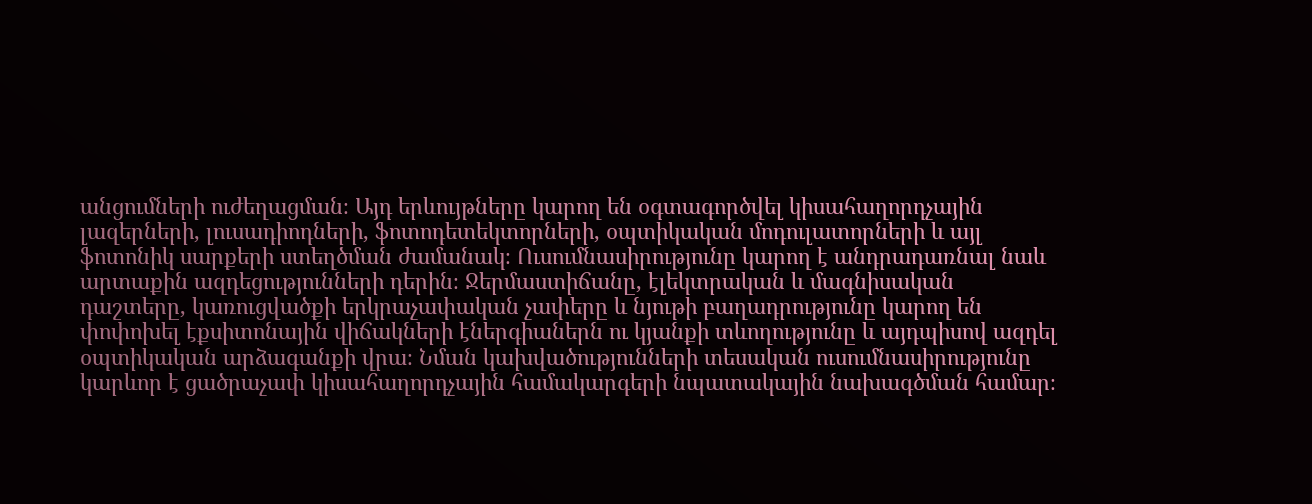անցումների ուժեղացման։ Այդ երևույթները կարող են օգտագործվել կիսահաղորդչային լազերների, լուսադիոդների, ֆոտոդետեկտորների, օպտիկական մոդուլատորների և այլ ֆոտոնիկ սարքերի ստեղծման ժամանակ։ Ուսումնասիրությունը կարող է անդրադառնալ նաև արտաքին ազդեցությունների դերին։ Ջերմաստիճանը, էլեկտրական և մագնիսական դաշտերը, կառուցվածքի երկրաչափական չափերը և նյութի բաղադրությունը կարող են փոփոխել էքսիտոնային վիճակների էներգիաներն ու կյանքի տևողությունը և այդպիսով ազդել օպտիկական արձագանքի վրա։ Նման կախվածությունների տեսական ուսումնասիրությունը կարևոր է ցածրաչափ կիսահաղորդչային համակարգերի նպատակային նախագծման համար։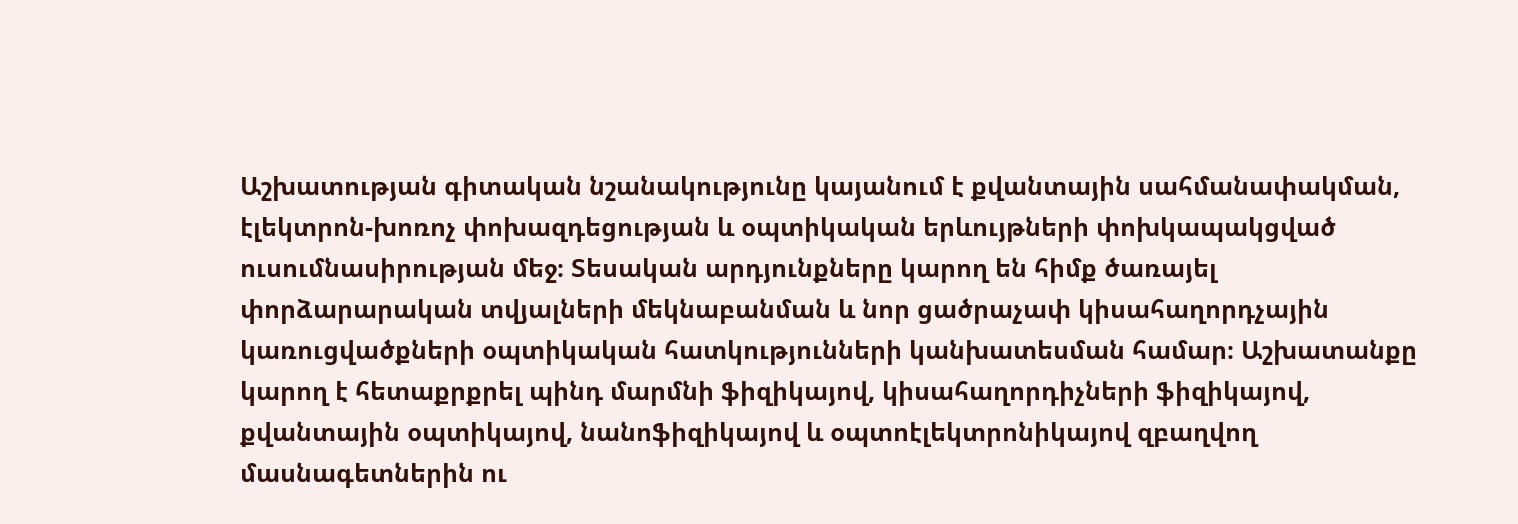Աշխատության գիտական նշանակությունը կայանում է քվանտային սահմանափակման, էլեկտրոն-խոռոչ փոխազդեցության և օպտիկական երևույթների փոխկապակցված ուսումնասիրության մեջ։ Տեսական արդյունքները կարող են հիմք ծառայել փորձարարական տվյալների մեկնաբանման և նոր ցածրաչափ կիսահաղորդչային կառուցվածքների օպտիկական հատկությունների կանխատեսման համար։ Աշխատանքը կարող է հետաքրքրել պինդ մարմնի ֆիզիկայով, կիսահաղորդիչների ֆիզիկայով, քվանտային օպտիկայով, նանոֆիզիկայով և օպտոէլեկտրոնիկայով զբաղվող մասնագետներին ու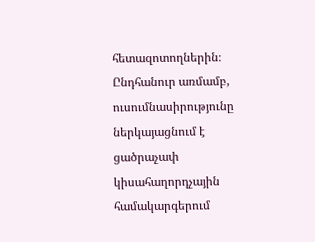հետազոտողներին։ Ընդհանուր առմամբ, ուսումնասիրությունը ներկայացնում է ցածրաչափ կիսահաղորդչային համակարգերում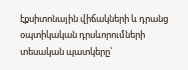էքսիտոնային վիճակների և դրանց օպտիկական դրսևորումների տեսական պատկերը՝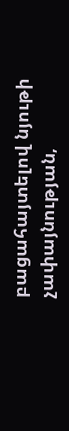բացահայտելով նյութի չափայնության,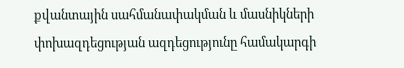քվանտային սահմանափակման և մասնիկների փոխազդեցության ազդեցությունը համակարգի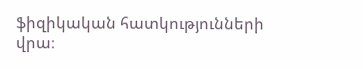ֆիզիկական հատկությունների վրա։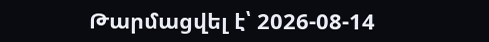Թարմացվել է՝ 2026-08-14